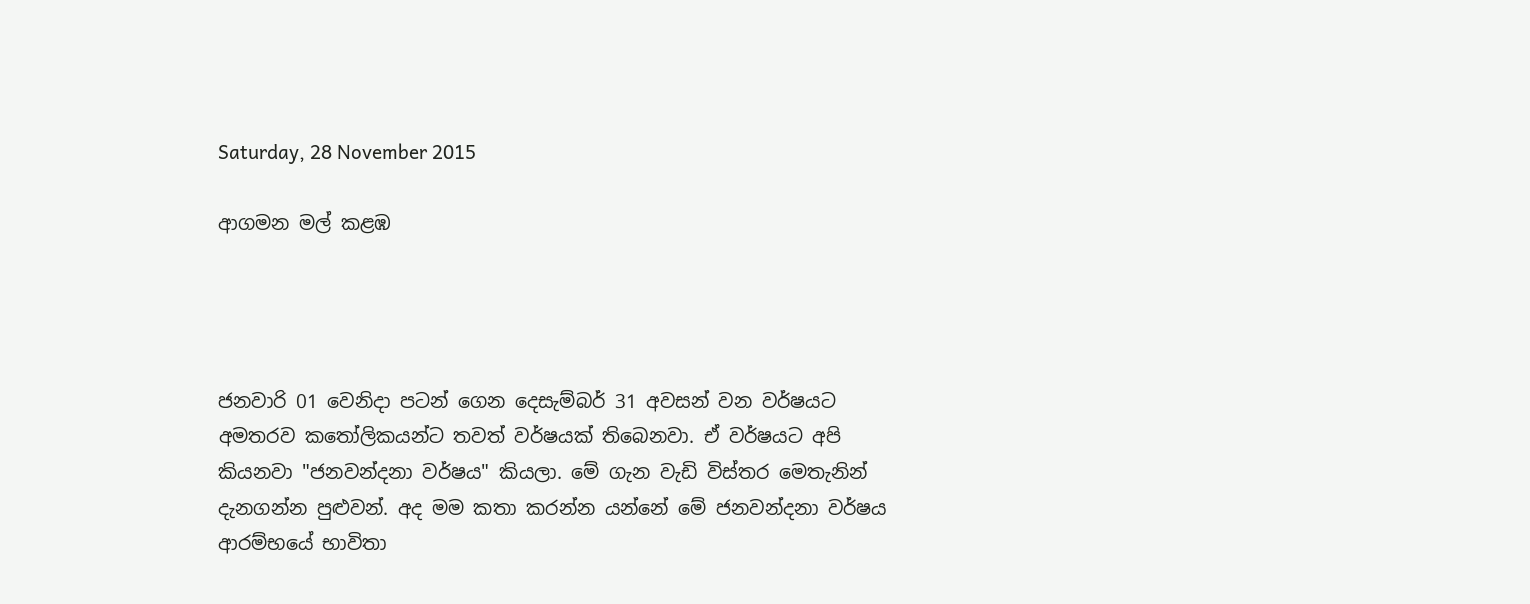Saturday, 28 November 2015

ආගමන මල් කළඹ




ජනවාරි 01 වෙනිදා පටන් ගෙන දෙසැම්බර් 31 අවසන් වන වර්ෂයට අමතරව කතෝලිකයන්ට තවත් වර්ෂයක් තිබෙනවා. ඒ වර්ෂයට අපි කියනවා "ජනවන්දනා වර්ෂය" කියලා. මේ ගැන වැඩි විස්තර මෙතැනින් දැනගන්න පුළුවන්. අද මම කතා කරන්න යන්නේ මේ ජනවන්දනා වර්ෂය ආරම්භයේ භාවිතා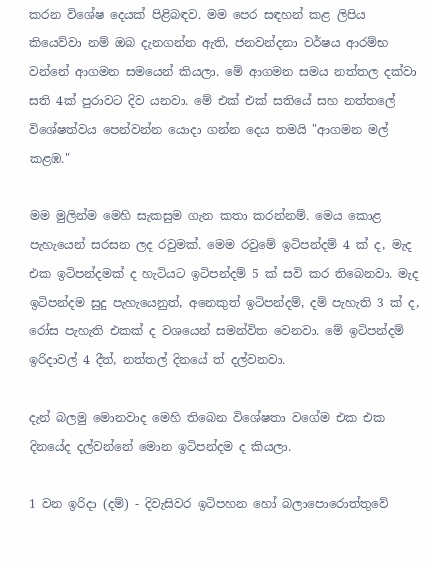කරන විශේෂ දෙයක් පිළිබඳව. මම පෙර සඳහන් කළ ලිපිය කියෙව්වා නම් ඔබ දැනගන්න ඇති, ජනවන්දනා වර්ෂය ආරම්භ වන්නේ ආගමන සමයෙන් කියලා. මේ ආගමන සමය නත්තල දක්වා සති 4ක් පුරාවට දිව යනවා. මේ එක් එක් සතියේ සහ නත්තලේ විශේෂත්වය පෙන්වන්න යොදා ගන්න දෙය තමයි "ආගමන මල් කළඹ."

මම මුලින්ම මෙහි සැකසුම ගැන කතා කරන්නම්. මෙය කොළ පැහැයෙන් සරසන ලද රවුමක්. මෙම රවුමේ ඉටිපන්දම් 4 ක් ද, මැද එක ඉටිපන්දමක් ද හැටියට ඉටිපන්දම් 5 ක් සවි කර තිබෙනවා. මැද ඉටිපන්දම සුදු පැහැයෙනුත්, අනෙකුත් ඉටිපන්දම්, දම් පැහැති 3 ක් ද, රෝස පැහැති එකක් ද වශයෙන් සමන්විත වෙනවා. මේ ඉටිපන්දම් ඉරිදාවල් 4 දීත්, නත්තල් දිනයේ ත් දල්වනවා.

දැන් බලමු මොනවාද මෙහි තිබෙන විශේෂතා වගේම එක එක දිනයේද දල්වන්නේ මොන ඉටිපන්දම ද කියලා.

1 වන ඉරිදා (දම්) - දිවැසිවර ඉටිපහන හෝ බලාපොරොත්තුවේ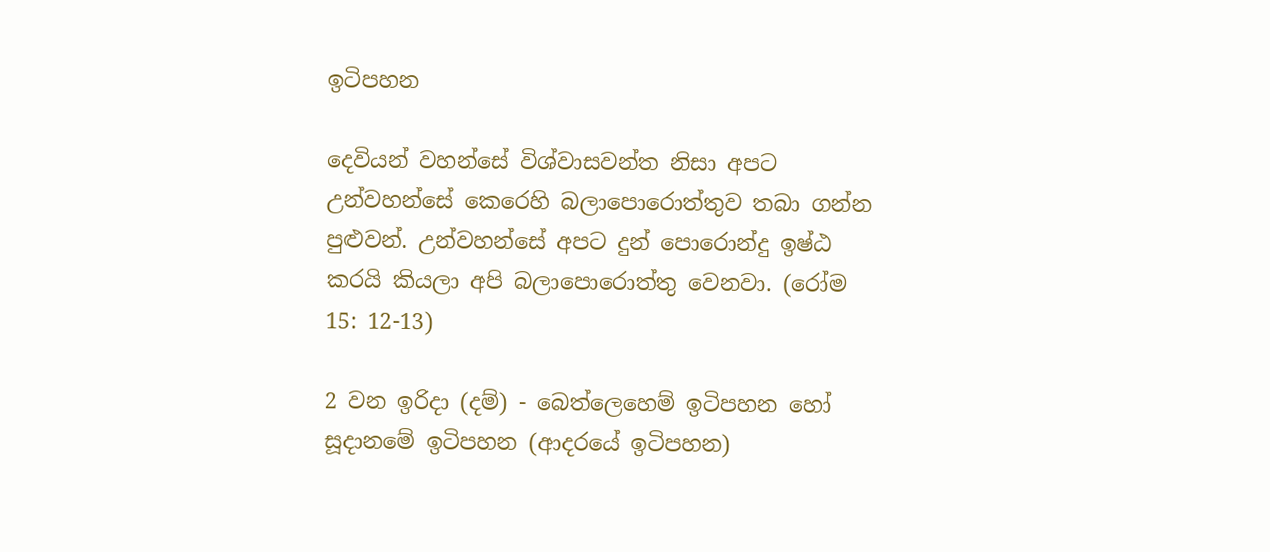ඉටිපහන

දෙවියන් වහන්සේ විශ්වාසවන්ත නිසා අපට උන්වහන්සේ කෙරෙහි බලාපොරොත්තුව තබා ගන්න පුළුවන්. උන්වහන්සේ අපට දුන් පොරොන්දු ඉෂ්ඨ කරයි කියලා අපි බලාපොරොත්තු වෙනවා. (රෝම 15: 12-13)

2 වන ඉරිදා (දම්) - බෙත්ලෙහෙම් ඉටිපහන හෝ සූදානමේ ඉටිපහන (ආදරයේ ඉටිපහන)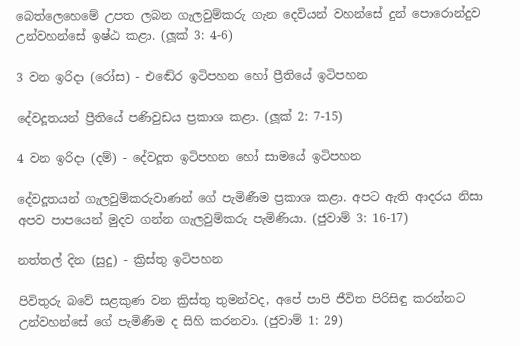බෙත්ලෙහෙමේ උපත ලබන ගැලවුම්කරු ගැන දෙවියන් වහන්සේ දුන් පොරොන්දුව උන්වහන්සේ ඉෂ්ඨ කළා. (ලූක් 3: 4-6)

3 වන ඉරිදා (රෝස) - එඬේර ඉටිපහන හෝ ප්‍රීතියේ ඉටිපහන

දේවදූතයන් ප්‍රීතියේ පණිවුඩය ප්‍රකාශ කළා. (ලූක් 2: 7-15)

4 වන ඉරිදා (දම්) - දේවදූත ඉටිපහන හෝ සාමයේ ඉටිපහන

දේවදූතයන් ගැලවුම්කරුවාණන් ගේ පැමිණීම ප්‍රකාශ කළා. අපට ඇති ආදරය නිසා අපව පාපයෙන් මුදව ගන්න ගැලවුම්කරු පැමිණියා. (ජුවාම් 3: 16-17)

නත්තල් දින (සුදු) - ක්‍රිස්තු ඉටිපහන

පිවිතුරු බවේ සළකුණ වන ක්‍රිස්තු තුමන්වද, අපේ පාපි ජීවිත පිරිසිඳු කරන්නට උන්වහන්සේ ගේ පැමිණීම ද සිහි කරනවා. (ජුවාම් 1: 29)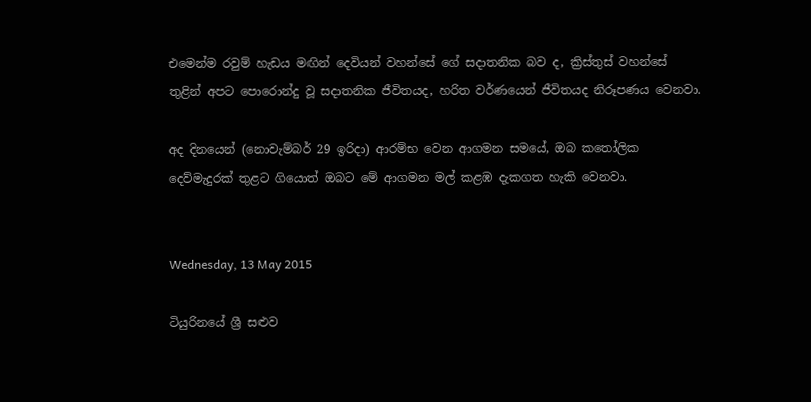එමෙන්ම රවුම් හැඩය මඟින් දෙවියන් වහන්සේ ගේ සදාතනික බව ද, ක්‍රිස්තුස් වහන්සේ තුළින් අපට පොරොන්දු වූ සදාතනික ජීවිතයද, හරිත වර්ණයෙන් ජීවිතයද නිරූපණය වෙනවා.

අද දිනයෙන් (නොවැම්බර් 29 ඉරිදා) ආරම්භ වෙන ආගමන සමයේ, ඔබ කතෝලික දෙව්මැදුරක් තුළට ගියොත් ඔබට මේ ආගමන මල් කළඹ දැකගත හැකි වෙනවා.


Wednesday, 13 May 2015

ටියුරිනයේ ශ්‍රී සළුව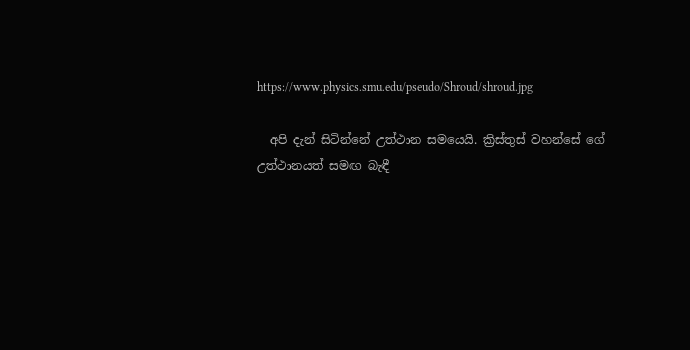https://www.physics.smu.edu/pseudo/Shroud/shroud.jpg

  අපි දැන් සිටින්නේ උත්ථාන සමයෙයි. ක්‍රිස්තුස් වහන්සේ ගේ උත්ථානයත් සමඟ බැඳී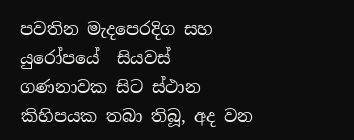පවතින මැදපෙරදිග සහ යුරෝපයේ  සියවස් ගණනාවක සිට ස්ථාන කිහිපයක තබා තිබූ, අද වන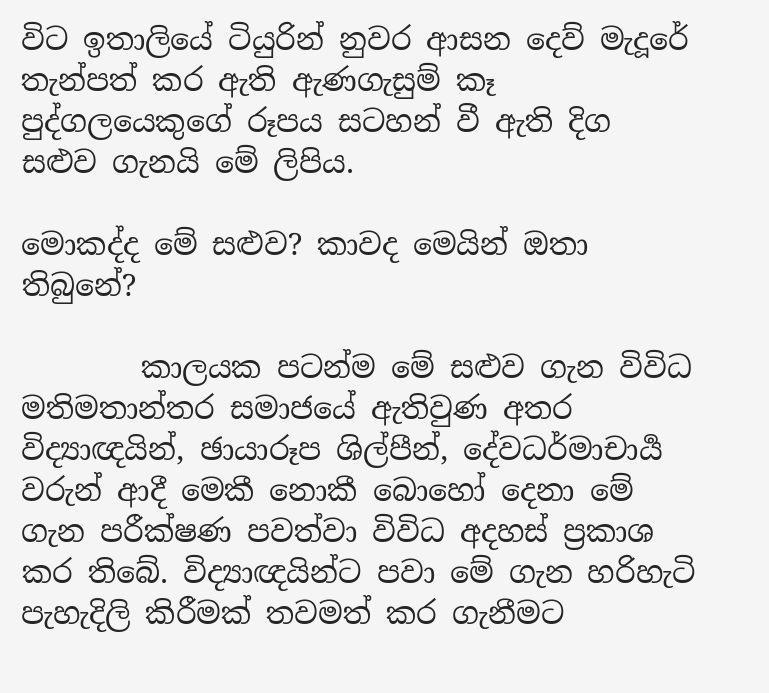විට ඉතාලියේ ටියුරින් නුවර ආසන දෙව් මැදූරේ තැන්පත් කර ඇති ඇණගැසුම් කෑ පුද්ගලයෙකුගේ රූපය සටහන් වී ඇති දිග සළුව ගැනයි මේ ලිපිය.

මොකද්ද මේ සළුව? කාවද මෙයින් ඔතා තිබුනේ?

        කාලයක පටන්ම මේ සළුව ගැන විවිධ මතිමතාන්තර සමාජයේ ඇතිවුණ අතර විද්‍යාඥයින්, ඡායාරූප ශිල්පීන්, දේවධර්මාචාර්‍ය වරුන් ආදී මෙකී නොකී බොහෝ දෙනා මේ ගැන පරීක්ෂණ පවත්වා විවිධ අදහස් ප්‍රකාශ කර තිබේ. විද්‍යාඥයින්ට පවා මේ ගැන හරිහැටි පැහැදිලි කිරීමක් තවමත් කර ගැනීමට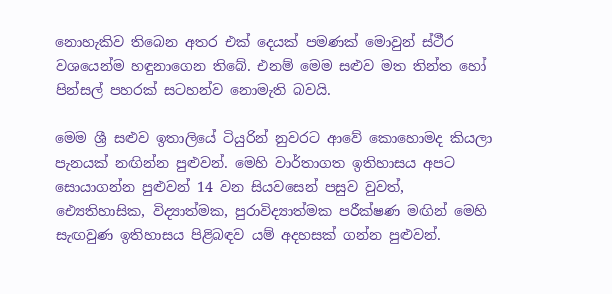නොහැකිව තිබෙන අතර එක් දෙයක් පමණක් මොවුන් ස්ථීර වශයෙන්ම හඳුනාගෙන තිබේ. එනම් මෙම සළුව මත තින්ත හෝ පින්සල් පහරක් සටහන්ව නොමැති බවයි.

මෙම ශ්‍රී සළුව ඉතාලියේ ටියුරින් නුවරට ආවේ කොහොමද කියලා පැනයක් නඟින්න පුළුවන්. මෙහි වාර්තාගත ඉතිහාසය අපට සොයාගන්න පුළුවන් 14 වන සියවසෙන් පසුව වුවත්, ඓ්‍යතිහාසික, විද්‍යාත්මක, පුරාවිද්‍යාත්මක පරීක්ෂණ මඟින් මෙහි සැඟවුණ ඉතිහාසය පිළිබඳව යම් අදහසක් ගන්න පුළුවන්.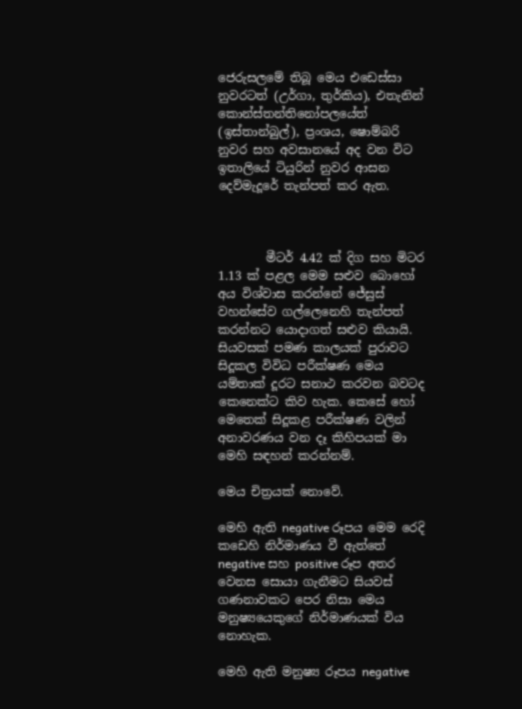ජෙරුසලමේ තිබූ මෙය එඩෙස්සා නුවරටත් (උර්ගා, තුර්කිය), එතැනින් කොන්ස්තන්තිනෝපලයේත්  (ඉස්තාන්බුල්), ප්‍රංශය, ෂොම්බරි නුවර සහ අවසානයේ අද වන විට ඉතාලියේ ටියුරින් නුවර ආසන දෙව්මැදූරේ තැන්පත් කර ඇත.



        මීටර් 4.42 ක් දිග සහ මිටර 1.13 ක් පළල මෙම සළුව බොහෝ අය විශ්වාස කරන්නේ ජේසුස් වහන්සේව ගල්ලෙනෙහි තැන්පත් කරන්නට යොදාගත් සළුව කියායි. සියවසක් පමණ කාලයක් පුරාවට සිදූකල විවිධ පරීක්ෂණ මෙය යම්තාක් දූරට සනාථ කරවන බවටද කෙනෙක්ට කිව හැක. කෙසේ හෝ මෙතෙක් සිදූකළ පරීක්ෂණ වලින් අනාවරණය වන දෑ කිහිපයක් මා මෙහි සඳහන් කරන්නම්.

මෙය චිත්‍රයක් නොවේ.

මෙහි ඇති negative රූපය මෙම රෙදි කඩෙහි නිර්මාණය වී ඇත්තේ negative සහ positive රූප අතර වෙනස සොයා ගැනීමට සියවස් ගණනාවකට පෙර නිසා මෙය මනුෂ්‍යයෙකුගේ නිර්මාණයක් විය නොහැක.

මෙහි ඇති මනුෂ්‍ය රූපය negative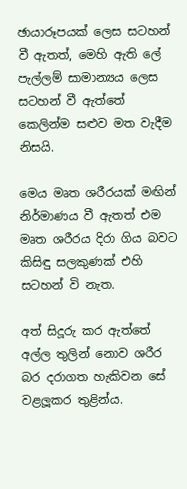ඡායාරූපයක් ලෙස සටහන් වී ඇතත්, මෙහි ඇති ලේ පැල්ලම් සාමාන්‍යය ලෙස සටහන් වී ඇත්තේ කෙලින්ම සළුව මත වැදීම නිසයි.

මෙය මෘත ශරීරයක් මඟින් නිර්මාණය වී ඇතත් එම මෘත ශරීරය දිරා ගිය බවට කිසිඳු සලකුණක් එහි සටහන් වි නැත.

අත් සිදූරු කර ඇත්තේ අල්ල තුලින් නොව ශරීර බර දරාගත හැකිවන සේ වළලූකර තුළින්ය.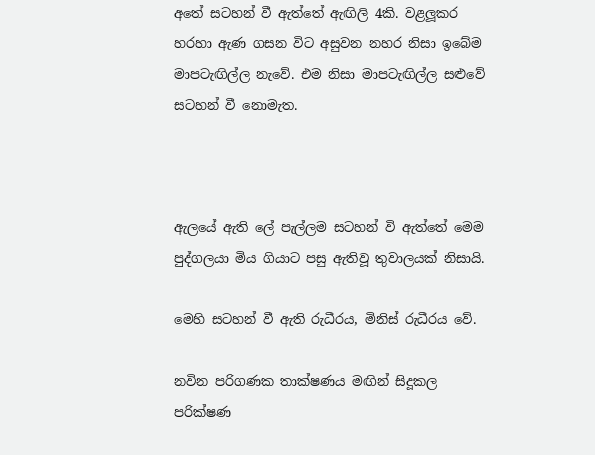අතේ සටහන් වී ඇත්තේ ඇඟිලි 4කි. වළලූකර හරහා ඇණ ගසන විට අසුවන නහර නිසා ඉබේම මාපටැඟිල්ල නැවේ. එම නිසා මාපටැඟිල්ල සළුවේ සටහන් වී නොමැත.



ඇලයේ ඇති ලේ පැල්ලම සටහන් වි ඇත්තේ මෙම පුද්ගලයා මිය ගියාට පසු ඇතිවූ තුවාලයක් නිසායි.

මෙහි සටහන් වී ඇති රුධීරය, මිනිස් රුධීරය වේ.

නවින පරිගණක තාක්ෂණය මඟින් සිදූකල පරික්ෂණ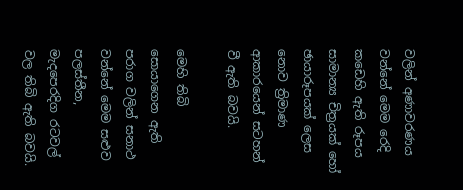වලින් අණාවරණය වන්නේ මෙම රෙදි කඩෙහි ඇති රූපය සාමාන්‍ය චිත්‍රයක් හෝ ඡායාරූපයක් ලෙස නොව ත්‍රිමාණ ආකාරයෙන් සටහන් වී ඇති බවයි.

මෙහි තිබි සොයාගෙන ඇති පරාග වලින් සනාථ වන්නේ මෙම සළුව පලස්තීන, මැදපෙරදිග රටවල් වල තිබි ඇති බවයි.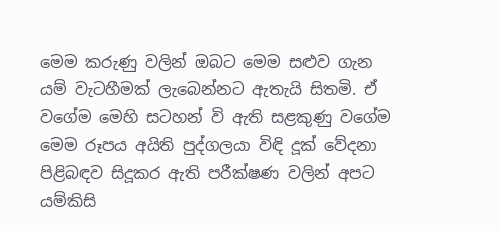මෙම කරුණු වලින් ඔබට මෙම සළුව ගැන යම් වැටහීමක් ලැබෙන්නට ඇතැයි සිතමි. ඒ වගේම මෙහි සටහන් වි ඇති සළකුණු වගේම මෙම රූපය අයිති පුද්ගලයා විඳි දූක් වේදනා පිළිබඳව සිදූකර ඇති පරීක්ෂණ වලින් අපට යම්කිසි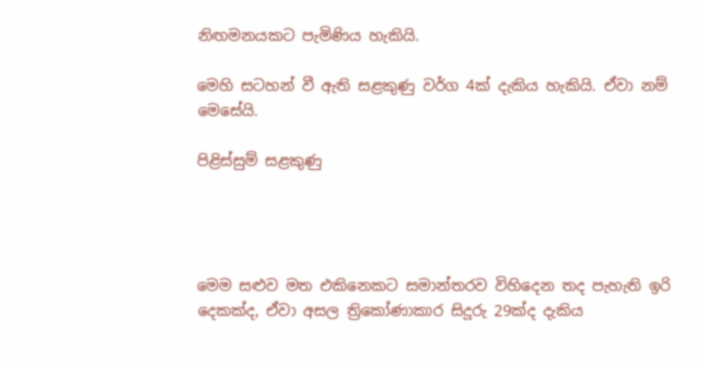නිඟමනයකට පැමිණිය හැකියි.

මෙහි සටහන් වී ඇති සළකුණු වර්ග 4ක් දැකිය හැකියි. ඒවා නම් මෙසේයි.

පිළිස්සුම් සළකුණු




මෙම සළුව මත එකිනෙකට සමාන්තරව විහිදෙන තද පැහැති ඉරි දෙකක්ද, ඒවා අසල ත්‍රිකෝණාකාර සිදූරු 29ක්ද දැකිය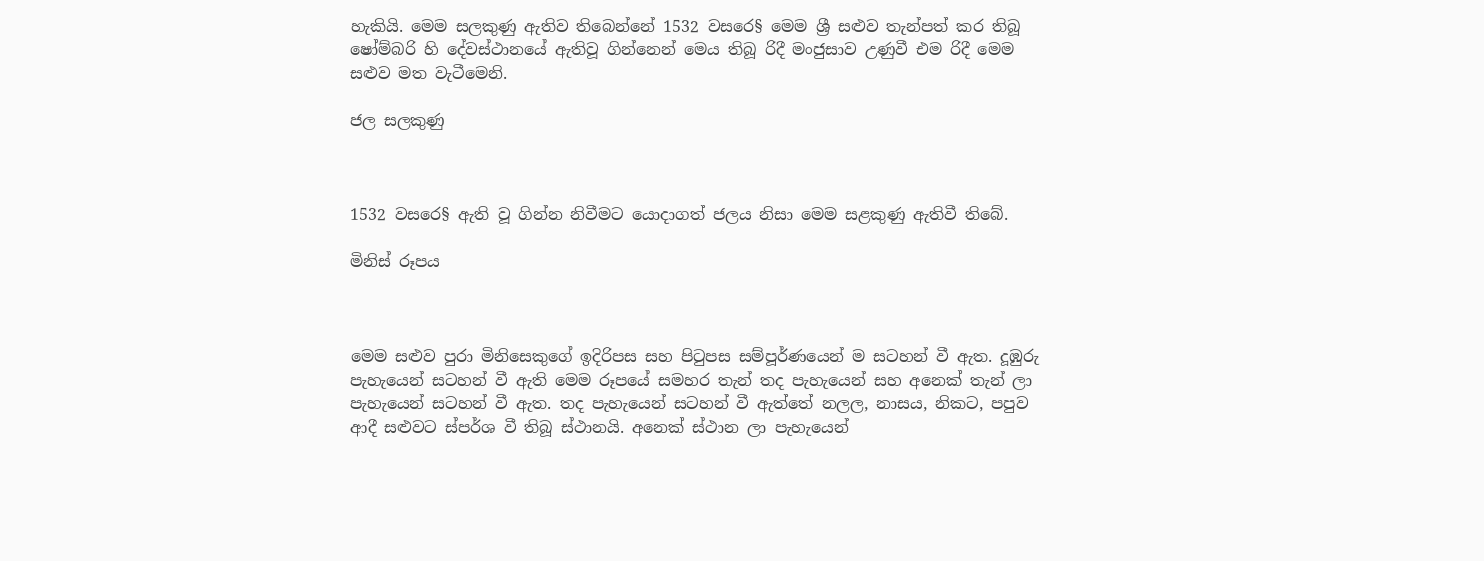හැකියි. මෙම සලකුණු ඇතිව තිබෙන්නේ 1532 වසරෙ§ මෙම ශ්‍රී සළුව තැන්පත් කර තිබූ ෂෝම්බරි හි දේවස්ථානයේ ඇතිවූ ගින්නෙන් මෙය තිබූ රිදී මංජුසාව උණුවී එම රිදී මෙම සළුව මත වැටීමෙනි.

ජල සලකුණු



1532 වසරෙ§ ඇති වූ ගින්න නිවීමට යොදාගත් ජලය නිසා මෙම සළකුණු ඇතිවී තිබේ.

මිනිස් රූපය



මෙම සළුව පුරා මිනිසෙකුගේ ඉදිරිපස සහ පිටුපස සම්පූර්ණයෙන් ම සටහන් වී ඇත. දූඹුරු පැහැයෙන් සටහන් වී ඇති මෙම රූපයේ සමහර තැන් තද පැහැයෙන් සහ අනෙක් තැන් ලා පැහැයෙන් සටහන් වී ඇත. තද පැහැයෙන් සටහන් වී ඇත්තේ නලල, නාසය, නිකට, පපුව ආදී සළුවට ස්පර්ශ වී තිබූ ස්ථානයි. අනෙක් ස්ථාන ලා පැහැයෙන්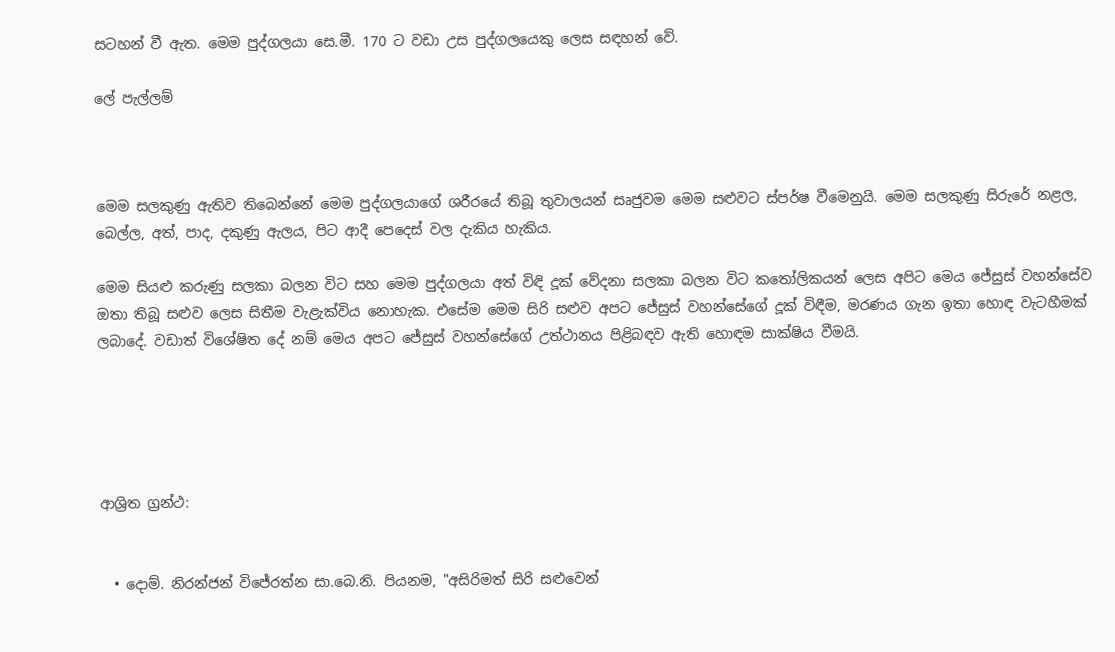සටහන් වී ඇත. මෙම පුද්ගලයා සෙ.මී. 170 ට වඩා උස පුද්ගලයෙකු ලෙස සඳහන් වේ.

ලේ පැල්ලම්



මෙම සලකුණු ඇතිව තිබෙන්නේ මෙම පුද්ගලයාගේ ශරීරයේ තිබූ තුවාලයන් සෘජුවම මෙම සළුවට ස්පර්ෂ වීමෙනුයි. මෙම සලකුණු සිරුරේ නළල, බෙල්ල, අත්, පාද, දකුණු ඇලය, පිට ආදී පෙදෙස් වල දැකිය හැකිය.

මෙම සියළු කරුණු සලකා බලන විට සහ මෙම පුද්ගලයා අත් විඳි දූක් වේදනා සලකා බලන විට කතෝලිකයන් ලෙස අපිට මෙය ජේසුස් වහන්සේව ඔතා තිබූ සළුව ලෙස සිතීම වැළැක්විය නොහැක. එසේම මෙම සිරි සළුව අපට ජේසුස් වහන්සේගේ දූක් විඳීම, මරණය ගැන ඉතා හොඳ වැටහීමක් ලබාදේ. වඩාත් විශේෂිත දේ නම් මෙය අපට ජේසුස් වහන්සේගේ උත්ථානය පිළිබඳව ඇති හොඳම සාක්ෂිය වීමයි.





ආශ්‍රිත ග්‍රන්ථ:


  • දොම්. නිරන්ජන් විජේරත්න සා.බෙ.නි. පියනම, "අසිරිමත් සිරි සළුවෙන්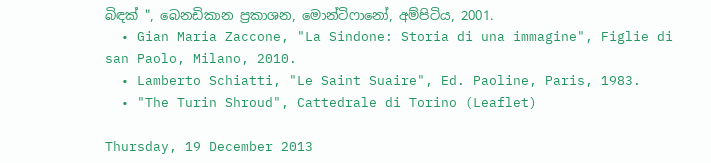බිඳක් ", බෙනඩිකාන ප්‍රකාශන, මොන්ටිෆානෝ, අම්පිටිය, 2001.
  • Gian Maria Zaccone, "La Sindone: Storia di una immagine", Figlie di san Paolo, Milano, 2010.
  • Lamberto Schiatti, "Le Saint Suaire", Ed. Paoline, Paris, 1983.
  • "The Turin Shroud", Cattedrale di Torino (Leaflet)

Thursday, 19 December 2013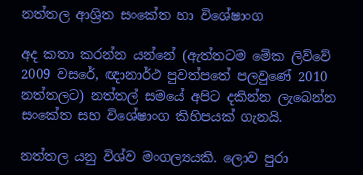නත්තල ආශ්‍රිත සංකේත හා විශේෂාංග

අද කතා කරන්න යන්නේ (ඇත්තටම මේක ලිව්වේ 2009 වසරේ, ඥානාර්ථ පුවත්පතේ පලවුණේ 2010 නත්තලට) නත්තල් සමයේ අපිට දකින්න ලැබෙන්න සංකේත සහ විශේෂාංග කිහිපයක් ගැනයි.

නත්තල යනු විශ්ව මංගල්‍යයකි. ලොව පුරා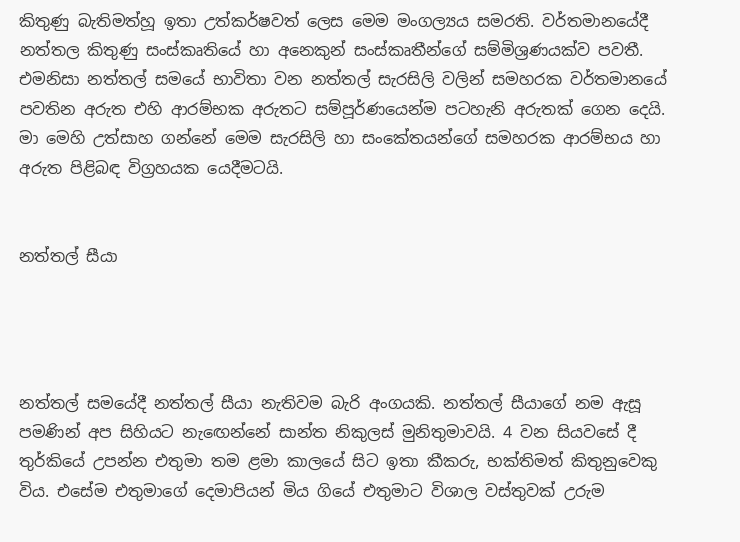කිතුණු බැතිමත්හූ ඉතා උත්කර්ෂවත් ලෙස මෙම මංගල්‍යය සමරති. වර්තමානයේදී නත්තල කිතුණු සංස්කෘතියේ හා අනෙකුන් සංස්කෘතීන්ගේ සම්මිශ්‍රණයක්ව පවතී. එමනිසා නත්තල් සමයේ භාවිතා වන නත්තල් සැරසිලි වලින් සමහරක වර්තමානයේ පවතින අරුත එහි ආරම්භක අරුතට සම්පූර්ණයෙන්ම පටහැනි අරුතක් ගෙන දෙයි. මා මෙහි උත්සාහ ගන්නේ මෙම සැරසිලි හා සංකේතයන්ගේ සමහරක ආරම්භය හා අරුත පිළිබඳ විග්‍රහයක යෙදීමටයි.


නත්තල් සීයා




නත්තල් සමයේදී නත්තල් සීයා නැතිවම බැරි අංගයකි. නත්තල් සීයාගේ නම ඇසූ පමණින් අප සිහියට නැඟෙන්නේ සාන්ත නිකුලස් මුනිතුමාවයි. 4 වන සියවසේ දී තුර්කියේ උපන්න එතුමා තම ළමා කාලයේ සිට ඉතා කීකරු, භක්තිමත් කිතුනුවෙකු විය. එසේම එතුමාගේ දෙමාපියන් මිය ගියේ එතුමාට විශාල වස්තුවක් උරුම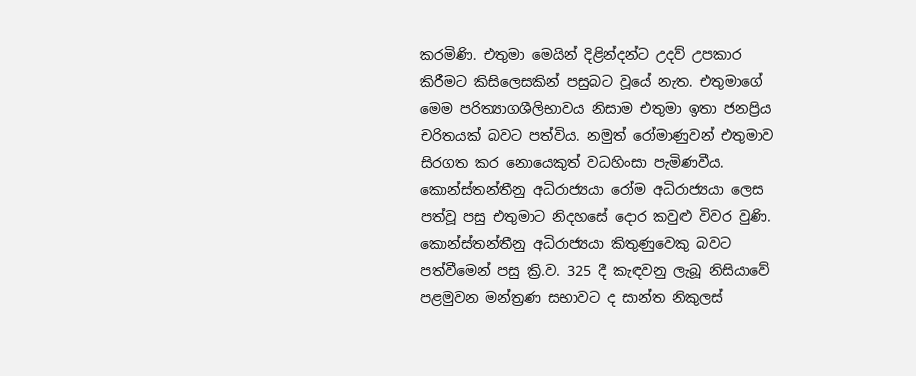කරමිණි. එතුමා මෙයින් දිළින්දන්ට උදව් උපකාර කිරීමට කිසිලෙසකින් පසුබට වූයේ නැත. එතුමාගේ මෙම පරිත්‍යාගශීලිභාවය නිසාම එතුමා ඉතා ජනප්‍රිය චරිතයක් බවට පත්විය. නමුත් රෝමාණුවන් එතුමාව සිරගත කර නොයෙකුත් වධහිංසා පැමිණවීය. කොන්ස්තන්තීනු අධිරාජ්‍යයා රෝම අධිරාජ්‍යයා ලෙස පත්වූ පසු එතුමාට නිදහසේ දොර කවුළු විවර වුණි. කොන්ස්තන්තීනු අධිරාජ්‍යයා කිතුණුවෙකු බවට පත්වීමෙන් පසු ක්‍රි.ව. 325 දී කැඳවනු ලැබූ නිසියාවේ පළමුවන මන්ත්‍රණ සභාවට ද සාන්ත නිකුලස්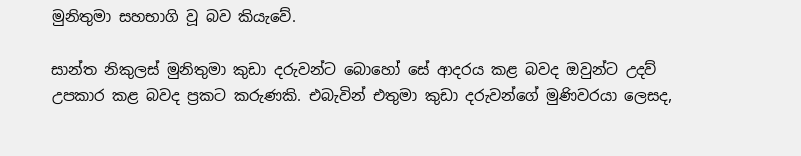මුනිතුමා සහභාගි වූ බව කියැවේ.

සාන්ත නිකුලස් මුනිතුමා කුඩා දරුවන්ට බොහෝ සේ ආදරය කළ බවද ඔවුන්ට උදව් උපකාර කළ බවද ප්‍රකට කරුණකි. එබැවින් එතුමා කුඩා දරුවන්ගේ මුණිවරයා ලෙසද,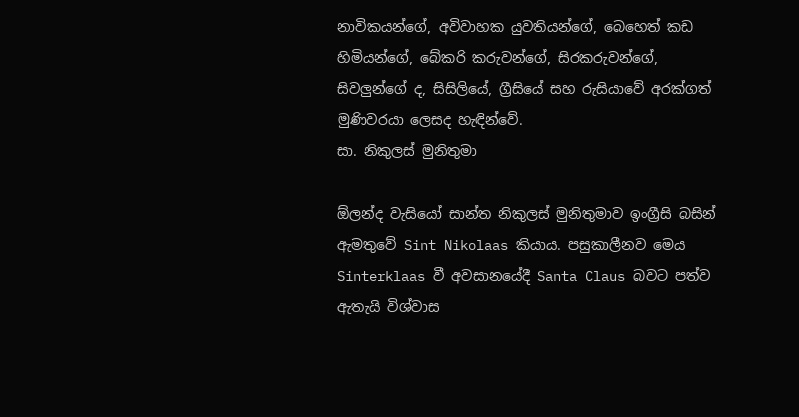නාවිකයන්ගේ, අවිවාහක යුවතියන්ගේ, බෙහෙත් කඩ හිමියන්ගේ, බේකරි කරුවන්ගේ, සිරකරුවන්ගේ, සිවලුන්ගේ ද, සිසිලියේ, ග්‍රීසියේ සහ රුසියාවේ අරක්ගත් මුණිවරයා ලෙසද හැඳින්වේ.
සා. නිකුලස් මුනිතුමා

ඕලන්ද වැසියෝ සාන්ත නිකුලස් මුනිතුමාව ඉංග්‍රීසි බසින් ඇමතුවේ Sint Nikolaas කියාය. පසුකාලීනව මෙය Sinterklaas වී අවසානයේදී Santa Claus බවට පත්ව ඇතැයි විශ්වාස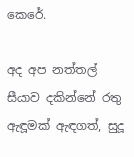කෙරේ.

අද අප නත්තල් සීයාව දකින්නේ රතු ඇඳූමක් ඇඳගත්, සුදූ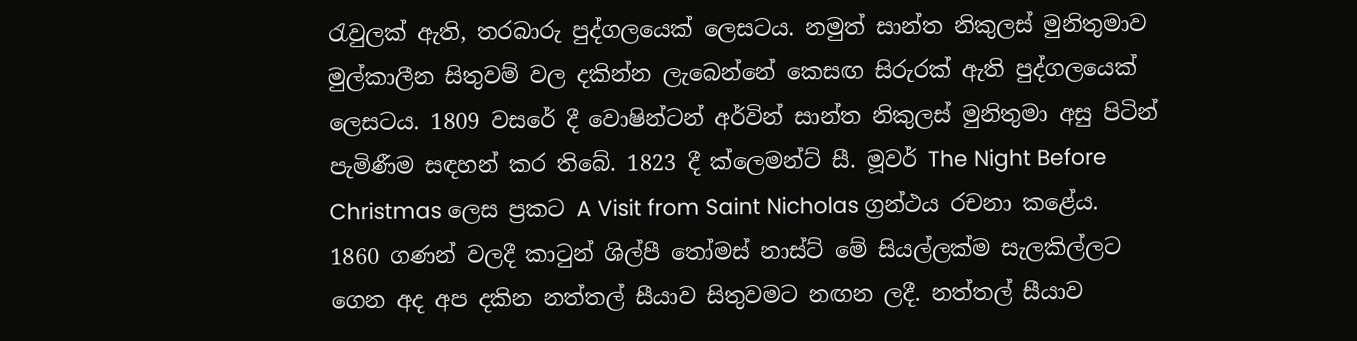රැවුලක් ඇති, තරබාරු පුද්ගලයෙක් ලෙසටය. නමුත් සාන්ත නිකුලස් මුනිතුමාව මුල්කාලීන සිතුවම් වල දකින්න ලැබෙන්නේ කෙසඟ සිරුරක් ඇති පුද්ගලයෙක් ලෙසටය. 1809 වසරේ දී වොෂින්ටන් අර්වින් සාන්ත නිකුලස් මුනිතුමා අසු පිටින් පැමිණීම සඳහන් කර තිබේ. 1823 දී ක්ලෙමන්ට් සී. මූවර් The Night Before Christmas ලෙස ප්‍රකට A Visit from Saint Nicholas ග්‍රන්ථය රචනා කළේය. 1860 ගණන් වලදී කාටුන් ශිල්පී තෝමස් නාස්ට් මේ සියල්ලක්ම සැලකිල්ලට ගෙන අද අප දකින නත්තල් සීයාව සිතුවමට නඟන ලදී. නත්තල් සීයාව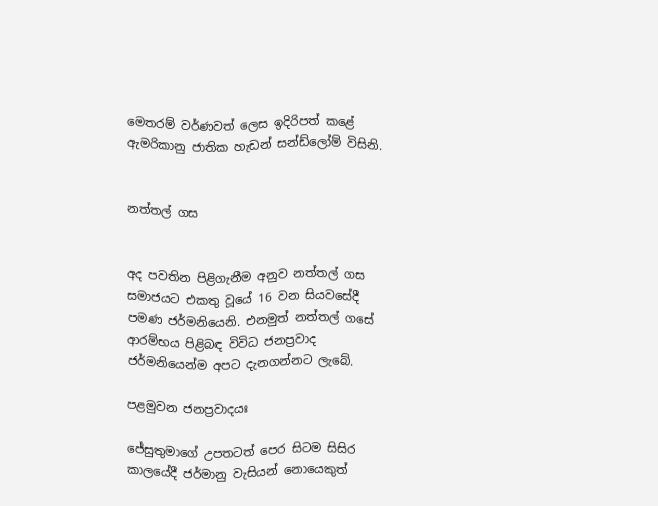මෙතරම් වර්ණවත් ලෙස ඉදිරිපත් කළේ ඇමරිකානු ජාතික හැඩන් සන්ඩ්ලෝම් විසිනි.


නත්තල් ගස


අද පවතින පිළිගැනීම අනුව නත්තල් ගස සමාජයට එකතු වූයේ 16 වන සියවසේදී පමණ ජර්මනියෙනි. එනමුත් නත්තල් ගසේ ආරම්භය පිළිබඳ විවිධ ජනප්‍රවාද ජර්මනියෙන්ම අපට දැනගන්නට ලැබේ.

පළමුවන ජනප්‍රවාදයඃ

ජේසුතුමාගේ උපතටත් පෙර සිටම සිසිර කාලයේදී ජර්මානු වැසියන් නොයෙකුත්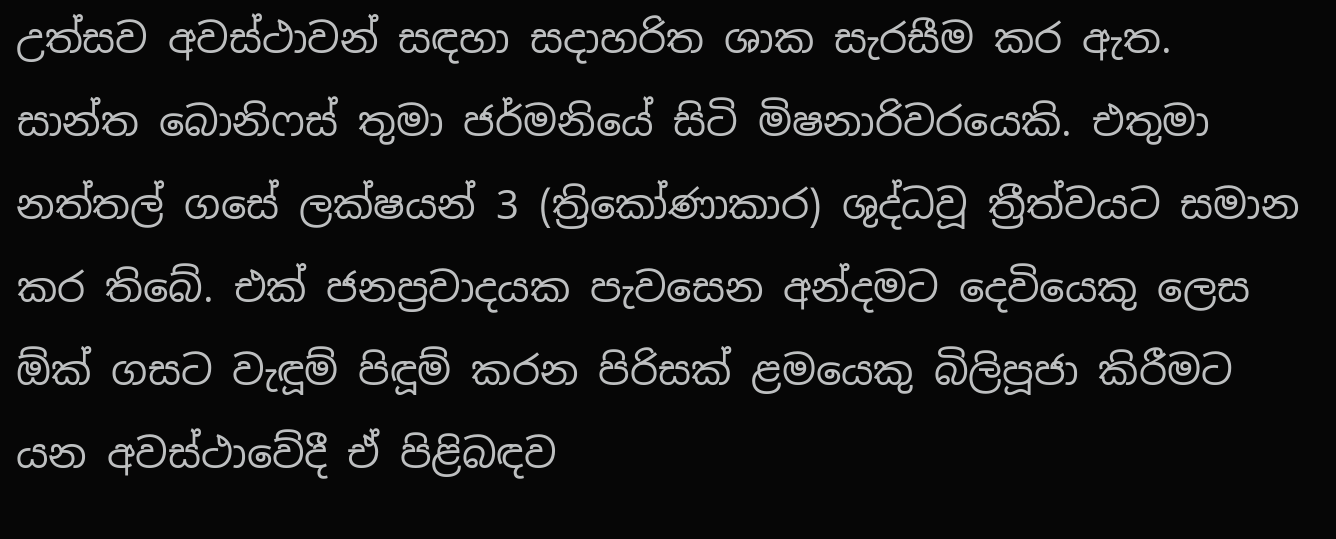උත්සව අවස්ථාවන් සඳහා සදාහරිත ශාක සැරසීම කර ඇත. සාන්ත බොනිෆස් තුමා ජර්මනියේ සිටි මිෂනාරිවරයෙකි. එතුමා නත්තල් ගසේ ලක්ෂයන් 3 (ත්‍රිකෝණාකාර) ශුද්ධවූ ත්‍රීත්වයට සමාන කර තිබේ. එක් ජනප්‍රවාදයක පැවසෙන අන්දමට දෙවියෙකු ලෙස ඕක් ගසට වැඳූම් පිඳූම් කරන පිරිසක් ළමයෙකු බිලිපූජා කිරීමට යන අවස්ථාවේදී ඒ පිළිබඳව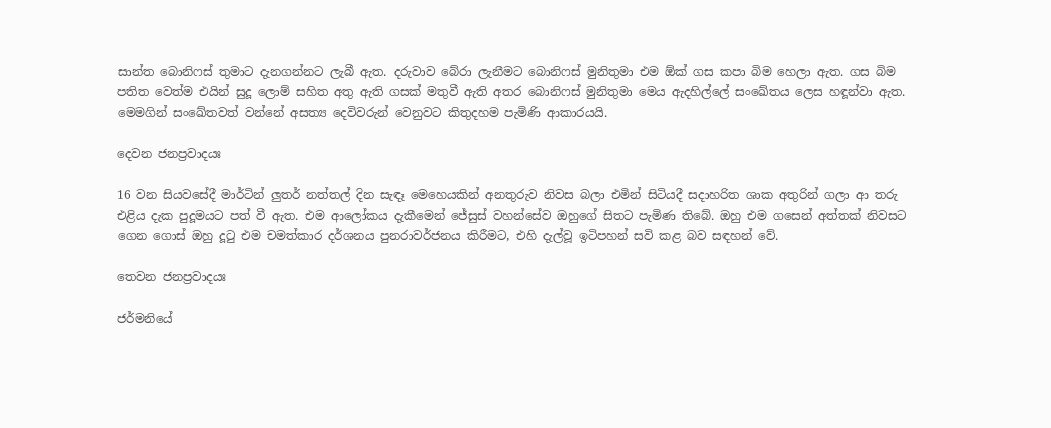සාන්ත බොනිෆස් තුමාට දැනගන්නට ලැබී ඇත. දරුවාව බේරා ලැනීමට බොනිෆස් මුනිතුමා එම ඕක් ගස කපා බිම හෙලා ඇත. ගස බිම පතිත වෙත්ම එයින් සුදූ ලොම් සහිත අතු ඇති ගසක් මතුවී ඇති අතර බොනිෆස් මුනිතුමා මෙය ඇදහිල්ලේ සංඛේතය ලෙස හඳූන්වා ඇත. මෙමගින් සංඛේතවත් වන්නේ අසත්‍ය දෙවිවරුන් වෙනුවට කිතුදහම පැමිණි ආකාරයයි.

දෙවන ජනප්‍රවාදයඃ

16 වන සියවසේදී මාර්ටින් ලුතර් නත්තල් දින සැඳෑ මෙහෙයකින් අනතුරුව නිවස බලා එමින් සිටියදී සදාහරිත ශාක අතුරින් ගලා ආ තරු එළිය දැක පුදූමයට පත් වී ඇත. එම ආලෝකය දැකීමෙන් ජේසුස් වහන්සේව ඔහුගේ සිතට පැමිණ තිබේ. ඔහු එම ගසෙන් අත්තක් නිවසට ගෙන ගොස් ඔහු දූටු එම චමත්කාර දර්ශනය පුනරාවර්ජනය කිරීමට, එහි දැල්වූ ඉටිපහන් සවි කළ බව සඳහන් වේ.

තෙවන ජනප්‍රවාදයඃ

ජර්මනියේ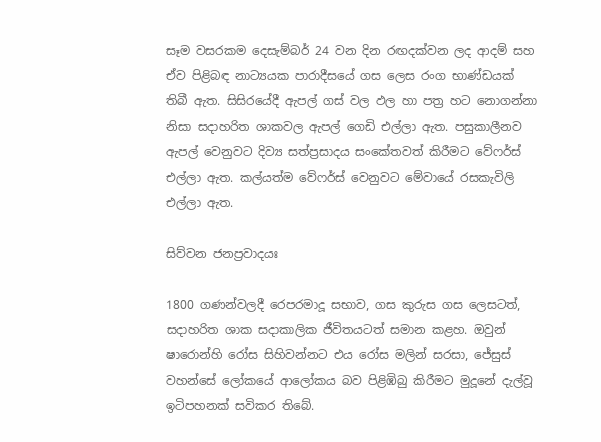සෑම වසරකම දෙසැම්බර් 24 වන දින රඟදක්වන ලද ආදම් සහ ඒව පිළිබඳ නාට්‍යයක පාරාදීසයේ ගස ලෙස රංග භාණ්ඩයක් තිබී ඇත. සිසිරයේදී ඇපල් ගස් වල ඵල හා පත්‍ර හට නොගන්නා නිසා සදාහරිත ශාකවල ඇපල් ගෙඩි එල්ලා ඇත. පසුකාලීනව ඇපල් වෙනුවට දිව්‍ය සත්ප්‍රසාදය සංකේතවත් කිරීමට වේෆර්ස් එල්ලා ඇත. කල්යත්ම වේෆර්ස් වෙනුවට මේවායේ රසකැවිලි එල්ලා ඇත.

සිව්වන ජනප්‍රවාදයඃ

1800 ගණන්වලදී රෙපරමාදූ සභාව, ගස කුරුස ගස ලෙසටත්, සදාහරිත ශාක සදාකාලික ජීවිතයටත් සමාන කළහ. ඔවුන් ෂාරොන්හි රෝස සිහිවන්නට එය රෝස මලින් සරසා, ජේසුස් වහන්සේ ලෝකයේ ආලෝකය බව පිළිඹිබු කිරීමට මුදූනේ දැල්වූ ඉටිපහනක් සවිකර තිබේ.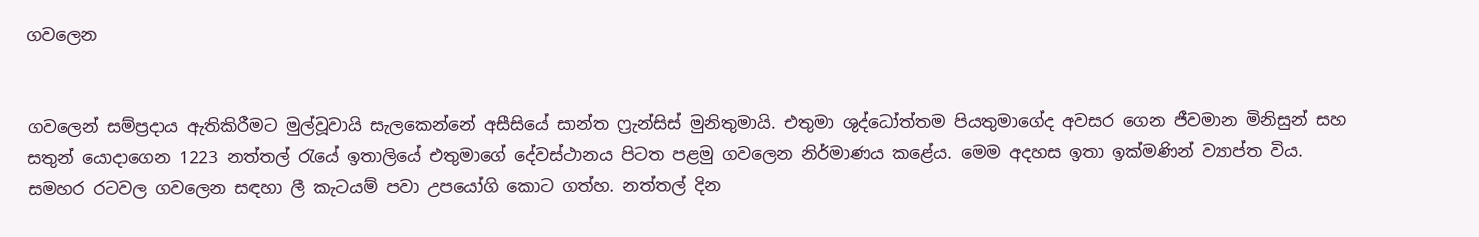ගවලෙන


ගවලෙන් සම්ප්‍රදාය ඇතිකිරීමට මුල්වූවායි සැලකෙන්නේ අසීසියේ සාන්ත ෆ්‍රැන්සිස් මුනිතුමායි. එතුමා ශුද්ධෝත්තම පියතුමාගේද අවසර ගෙන ජීවමාන මිනිසුන් සහ සතුන් යොදාගෙන 1223 නත්තල් රැයේ ඉතාලියේ එතුමාගේ දේවස්ථානය පිටත පළමු ගවලෙන නිර්මාණය කළේය. මෙම අදහස ඉතා ඉක්මණින් ව්‍යාප්ත විය. සමහර රටවල ගවලෙන සඳහා ලී කැටයම් පවා උපයෝගි කොට ගත්හ. නත්තල් දින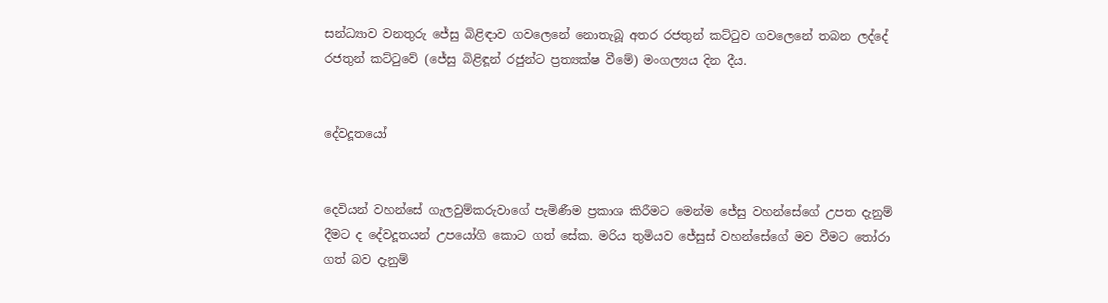සන්ධ්‍යාව වනතුරු ජේසු බිළිඳාව ගවලෙනේ නොතැබූ අතර රජතුන් කට්ටුව ගවලෙනේ තබන ලද්දේ රජතුන් කට්ටුවේ (ජේසු බිළිඳූන් රජුන්ට ප්‍රත්‍යක්ෂ වීමේ) මංගල්‍යය දින දීය.


දේවදූතයෝ


දෙවියන් වහන්සේ ගැලවුම්කරුවාගේ පැමිණීම ප්‍රකාශ කිරීමට මෙන්ම ජේසු වහන්සේගේ උපත දැනුම් දීමට ද දේවදූතයන් උපයෝගි කොට ගත් සේක. මරිය තුමියව ජේසුස් වහන්සේගේ මව වීමට තෝරා ගත් බව දැනුම්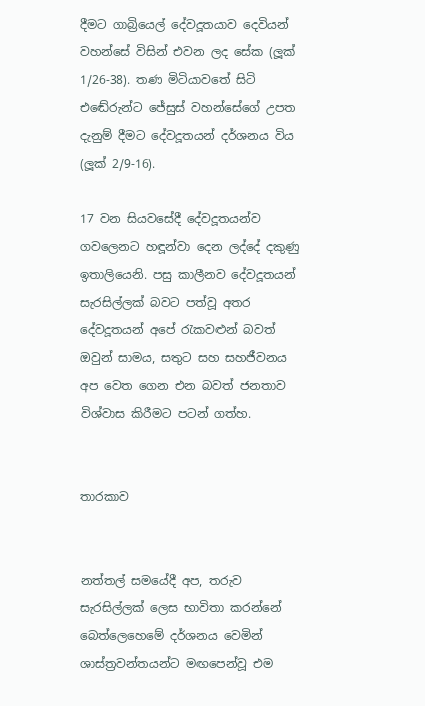දීමට ගාබ්‍රියෙල් දේවදූතයාව දෙවියන් වහන්සේ විසින් එවන ලද සේක (ලූක් 1/26-38). තණ මිටියාවතේ සිටි එඬේරුන්ට ජේසුස් වහන්සේගේ උපත දැනුම් දීමට දේවදූතයන් දර්ශනය විය (ලූක් 2/9-16).

17 වන සියවසේදී දේවදූතයන්ව ගවලෙනට හඳූන්වා දෙන ලද්දේ දකුණු ඉතාලියෙනි. පසු කාලීනව දේවදූතයන් සැරසිල්ලක් බවට පත්වූ අතර දේවදූතයන් අපේ රැකවළුන් බවත් ඔවුන් සාමය, සතුට සහ සහජීවනය අප වෙත ගෙන එන බවත් ජනතාව විශ්වාස කිරීමට පටන් ගත්හ.


තාරකාව


නත්තල් සමයේදී අප, තරුව සැරසිල්ලක් ලෙස භාවිතා කරන්නේ බෙත්ලෙහෙමේ දර්ශනය වෙමින් ශාස්ත්‍රවන්තයන්ට මඟපෙන්වූ එම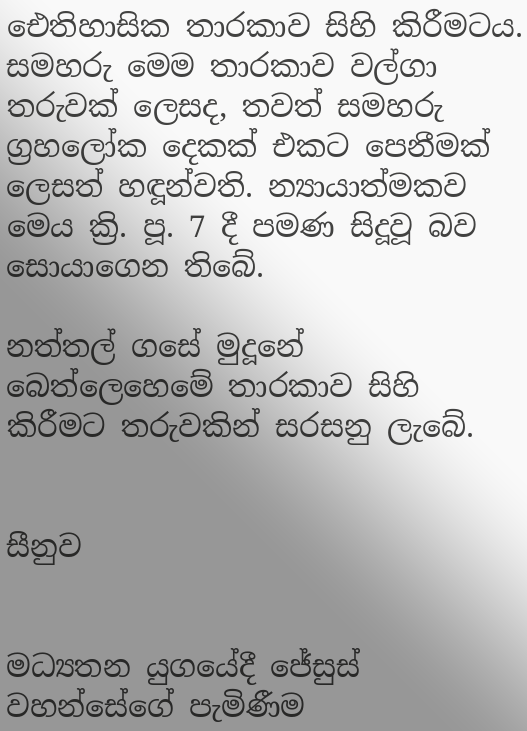ඓතිහාසික තාරකාව සිහි කිරීමටය. සමහරු මෙම තාරකාව වල්ගා තරුවක් ලෙසද, තවත් සමහරු ග්‍රහලෝක දෙකක් එකට පෙනීමක් ලෙසත් හඳූන්වති. න්‍යායාත්මකව මෙය ක්‍රි. පූ. 7 දී පමණ සිදූවූ බව සොයාගෙන තිබේ.

නත්තල් ගසේ මුදූනේ බෙත්ලෙහෙමේ තාරකාව සිහි කිරීමට තරුවකින් සරසනු ලැබේ.


සීනුව


මධ්‍යතන යුගයේදී ජේසුස් වහන්සේගේ පැමිණීම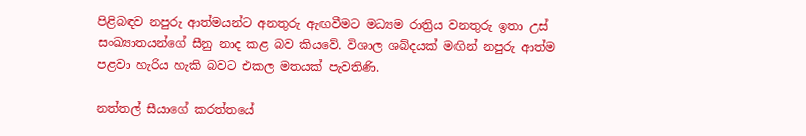පිළිබඳව නපුරු ආත්මයන්ට අනතුරු ඇඟවීමට මධ්‍යම රාත්‍රිය වනතුරු ඉතා උස් සංඛ්‍යාතයන්ගේ සීනු නාද කළ බව කියවේ. විශාල ශබ්දයක් මඟින් නපුරු ආත්ම පළවා හැරිය හැකි බවට එකල මතයක් පැවතිණි.

නත්තල් සීයාගේ කරත්තයේ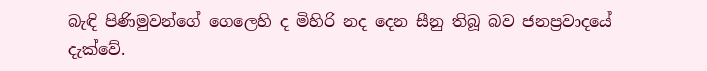බැඳි පිණිමුවන්ගේ ගෙලෙහි ද මිහිරි නද දෙන සීනු තිබූ බව ජනප්‍රවාදයේ දැක්වේ.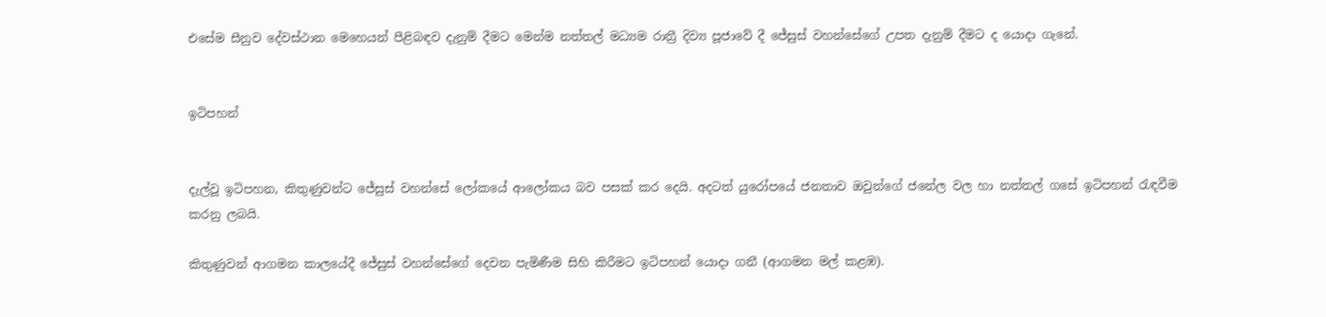එසේම සීනුව දේවස්ථාන මෙහෙයන් පීළිබඳව දැනුම් දීමට මෙන්ම නත්තල් මධ්‍යම රාත්‍රී දිව්‍ය පූජාවේ දී ජේසුස් වහන්සේගේ උපත දැනුම් දීමට ද යොදා ගැනේ.


ඉටිපහන්


දැල්වූ ඉටිපහන, කිතුණුවන්ට ජේසුස් වහන්සේ ලෝකයේ ආලෝකය බව පසක් කර දෙයි. අදටත් යුරෝපයේ ජනතාව ඔවුන්ගේ ජනේල වල හා නත්තල් ගසේ ඉටිපහන් රැඳවීම කරනු ලබයි.

කිතුණුවන් ආගමන කාලයේදී ජේසුස් වහන්සේගේ දෙවන පැමිණීම සිහි කිරීමට ඉටිපහන් යොදා ගනී (ආගමන මල් කළඹ).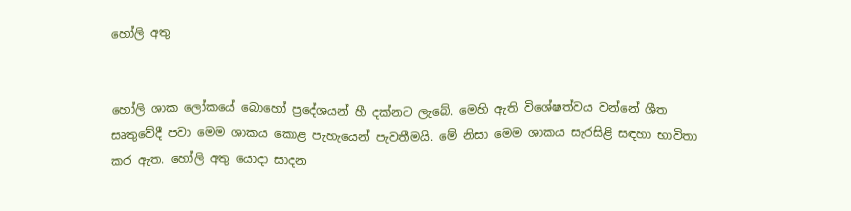හෝලි අතු


හෝලි ශාක ලෝකයේ බොහෝ ප්‍රදේශයන් හී දක්නට ලැබේ. මෙහි ඇති විශේෂත්වය වන්නේ ශීත සෘතුවේදී පවා මෙම ශාකය කොළ පැහැයෙන් පැවතීමයි. මේ නිසා මෙම ශාකය සැරසිළි සඳහා භාවිතා කර ඇත. හෝලි අතු යොදා සාදන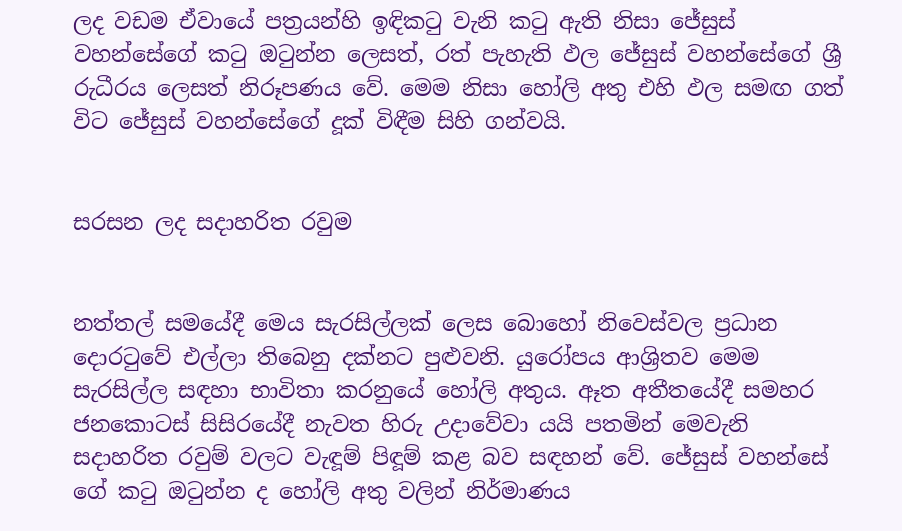ලද වඩම ඒවායේ පත්‍රයන්හි ඉඳිකටු වැනි කටු ඇති නිසා ජේසුස් වහන්සේගේ කටු ඔටුන්න ලෙසත්, රත් පැහැති ඵල ජේසුස් වහන්සේගේ ශ්‍රී රුධීරය ලෙසත් නිරූපණය වේ. මෙම නිසා හෝලි අතු එහි ඵල සමඟ ගත් විට ජේසුස් වහන්සේගේ දූක් විඳීම සිහි ගන්වයි.


සරසන ලද සදාහරිත රවුම


නත්තල් සමයේදී මෙය සැරසිල්ලක් ලෙස බොහෝ නිවෙස්වල ප්‍රධාන දොරටුවේ එල්ලා තිබෙනු දක්නට පුළුවනි. යුරෝපය ආශ්‍රිතව මෙම සැරසිල්ල සඳහා භාවිතා කරනුයේ හෝලි අතුය. ඈත අතීතයේදී සමහර ජනකොටස් සිසිරයේදී නැවත හිරු උදාවේවා යයි පතමින් මෙවැනි සදාහරිත රවුම් වලට වැඳූම් පිඳූම් කළ බව සඳහන් වේ. ජේසුස් වහන්සේ ගේ කටු ඔටුන්න ද හෝලි අතු වලින් නිර්මාණය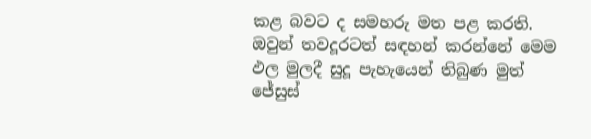කළ බවට ද සමහරු මත පළ කරති. ඔවුන් තවදූරටත් සඳහන් කරන්නේ මෙම ඵල මුලදී සුදූ පැහැයෙන් තිබුණ මුත් ජේසුස්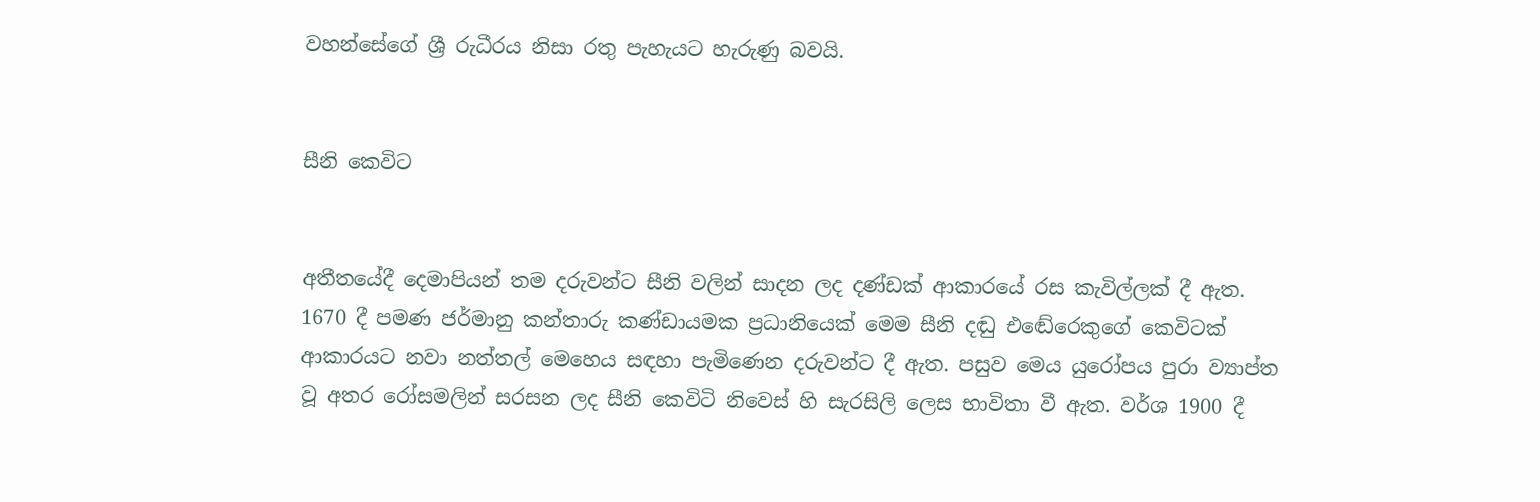වහන්සේගේ ශ්‍රී රුධීරය නිසා රතු පැහැයට හැරුණු බවයි.


සීනි කෙවිට


අතීතයේදී දෙමාපියන් තම දරුවන්ට සීනි වලින් සාදන ලද දණ්ඩක් ආකාරයේ රස කැවිල්ලක් දී ඇත. 1670 දී පමණ ජර්මානු කන්තාරු කණ්ඩායමක ප්‍රධානියෙක් මෙම සීනි දඬු එඬේරෙකුගේ කෙවිටක් ආකාරයට නවා නත්තල් මෙහෙය සඳහා පැමිණෙන දරුවන්ට දී ඇත. පසුව මෙය යුරෝපය පුරා ව්‍යාප්ත වූ අතර රෝසමලින් සරසන ලද සීනි කෙවිටි නිවෙස් හි සැරසිලි ලෙස භාවිතා වී ඇත. වර්ශ 1900 දී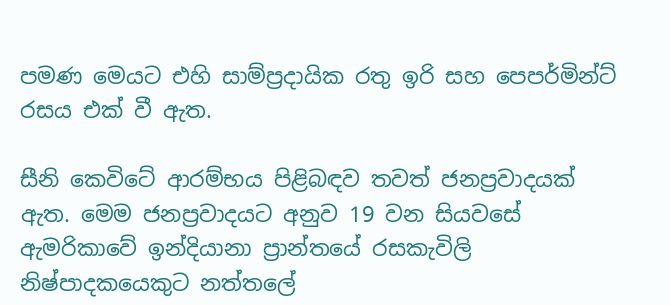පමණ මෙයට එහි සාම්ප්‍රදායික රතු ඉරි සහ පෙපර්මින්ට් රසය එක් වී ඇත.

සීනි කෙවිටේ ආරම්භය පිළිබඳව තවත් ජනප්‍රවාදයක් ඇත. මෙම ජනප්‍රවාදයට අනුව 19 වන සියවසේ ඇමරිකාවේ ඉන්දියානා ප්‍රාන්තයේ රසකැවිලි නිෂ්පාදකයෙකුට නත්තලේ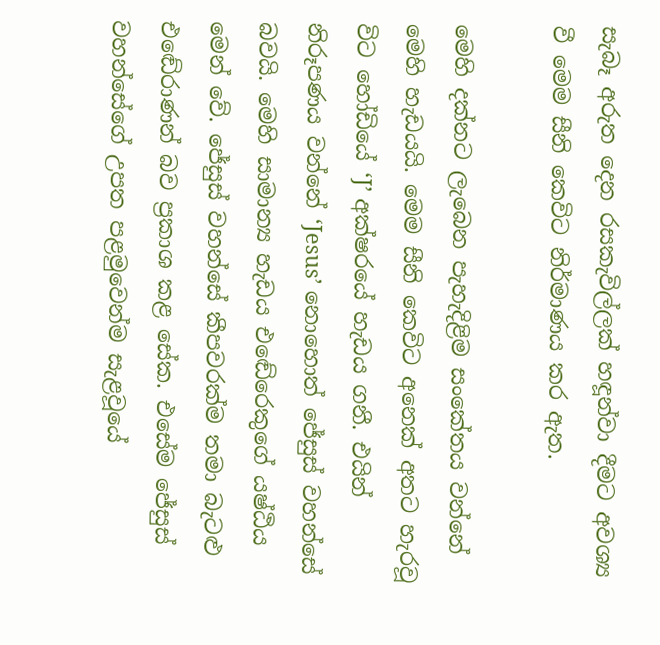සැබෑ අරුත දෙන රසකැවිල්ලක් හඳූන්වා දීමට අවශ්‍ය වී මෙම සීනි කෙවිට නිර්මාණය කර ඇත.

මෙහි දක්නට ලැබෙන පැහැදිළිම සංකේතය වන්නේ මෙහි හැඩයයි. මෙම සීනි කෙවිට අනෙක් අතට හැරවූ විට හෝඩියේ ‘J’ අක්ෂරයේ හැඩය ගනී. එයින් නිරූපණය වන්නේ ‘Jesus’ නොහොත් ජේසුස් වහන්සේ බවයි. මෙහි සාමාන්‍ය හැඩය එඬේරෙකුගේ යෂ්ඨිය මෙන් වේ. ජේසුස් වහන්සේ කීපවරක්ම තමා බැටළු එඬේරාණන් බව ප්‍රකාශ කළ සේක. එසේම ජේසුස් වහන්සේගේ උපත පළමුවෙන්ම සැළවූයේ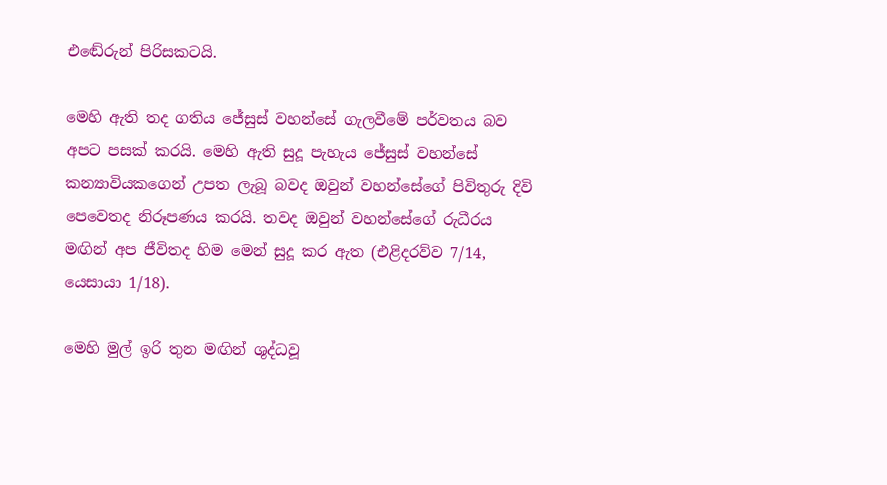එඬේරුන් පිරිසකටයි.

මෙහි ඇති තද ගතිය ජේසුස් වහන්සේ ගැලවීමේ පර්වතය බව අපට පසක් කරයි. මෙහි ඇති සුදූ පැහැය ජේසුස් වහන්සේ කන්‍යාවියකගෙන් උපත ලැබූ බවද ඔවුන් වහන්සේගේ පිවිතුරු දිවි පෙවෙතද නිරූපණය කරයි. තවද ඔවුන් වහන්සේගේ රුධීරය මඟින් අප ජීවිතද හිම මෙන් සුදූ කර ඇත (එළිදරව්ව 7/14, යෙසායා 1/18).

මෙහි මුල් ඉරි තුන මඟින් ශුද්ධවූ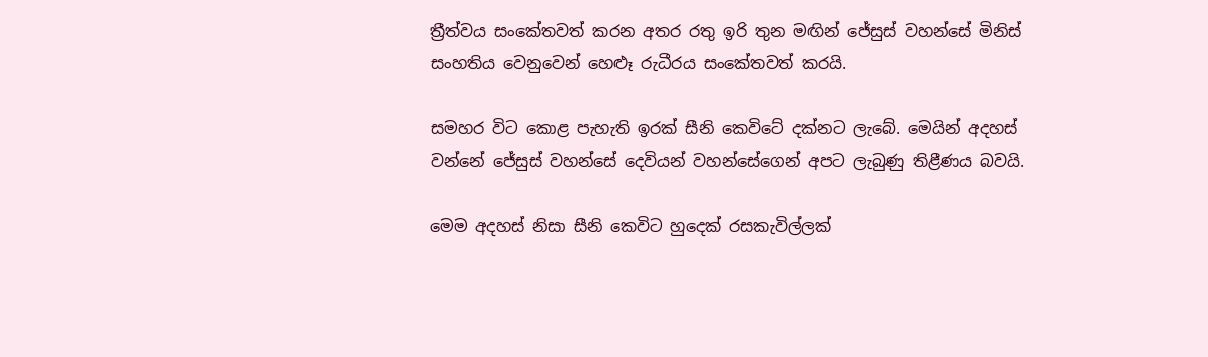ත්‍රීත්වය සංකේතවත් කරන අතර රතු ඉරි තුන මඟින් ජේසුස් වහන්සේ මිනිස් සංහතිය වෙනුවෙන් හෙළූ රුධීරය සංකේතවත් කරයි.

සමහර විට කොළ පැහැති ඉරක් සීනි කෙවිටේ දක්නට ලැබේ. මෙයින් අදහස් වන්නේ ජේසුස් වහන්සේ දෙවියන් වහන්සේගෙන් අපට ලැබුණු තිළීණය බවයි.

මෙම අදහස් නිසා සීනි කෙවිට හුදෙක් රසකැවිල්ලක්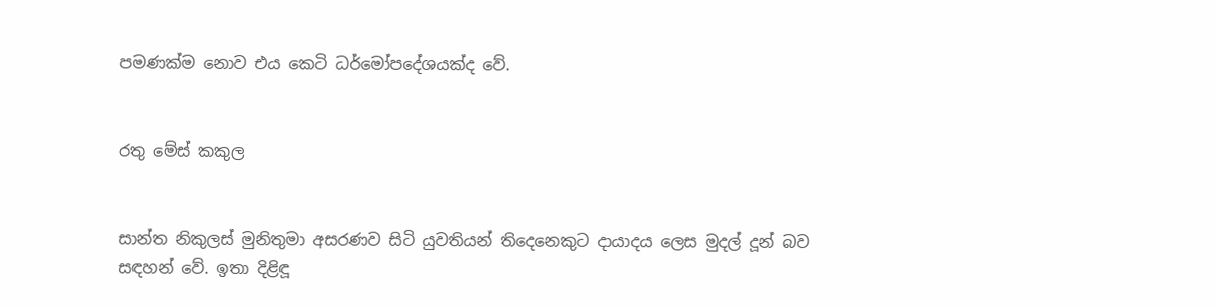පමණක්ම නොව එය කෙටි ධර්මෝපදේශයක්ද වේ.


රතු මේස් කකුල


සාන්ත නිකුලස් මුනිතුමා අසරණව සිටි යුවතියන් තිදෙනෙකුට දායාදය ලෙස මුදල් දූන් බව සඳහන් වේ. ඉතා දිළිඳූ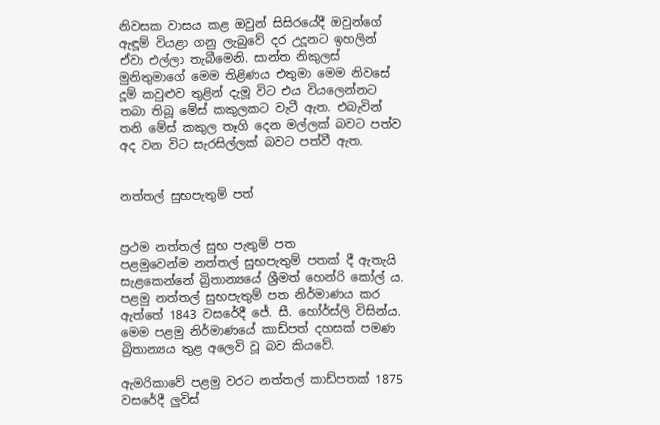නිවසක වාසය කළ ඔවුන් සිසිරයේදී ඔවුන්ගේ ඇඳූම් වියළා ගනු ලැබුවේ දර උදූනට ඉහලින් ඒවා එල්ලා තැබීමෙනි. සාන්ත නිකුලස් මුනිතුමාගේ මෙම තිළිණය එතුමා මෙම නිවසේ දූම් කවුළුව තුළින් දැමූ විට එය වියලෙන්නට තබා තිබූ මේස් කකුලකට වැටී ඇත. එබැවින් තනි මේස් කකුල තෑගි දෙන මල්ලක් බවට පත්ව අද වන විට සැරසිල්ලක් බවට පත්වී ඇත.


නත්තල් සුභපැතුම් පත්


ප්‍රථම නත්තල් සුභ පැතුම් පත
පළමුවෙන්ම නත්තල් සුභපැතුම් පතක් දී ඇතැයි සැළකෙන්නේ බ්‍රිතාන්‍යයේ ශ්‍රීමත් හෙන්රි කෝල් ය. පළමු නත්තල් සුභපැතුම් පත නිර්මාණය කර ඇත්තේ 1843 වසරේදී ජේ. සී. හෝර්ස්ලි විසින්ය. මෙම පළමු නිර්මාණයේ කාඩ්පත් දහසක් පමණ බ්‍රිතාන්‍යය තුළ අලෙවි වූ බව කියවේ.

ඇමරිකාවේ පළමු වරට නත්තල් කාඩ්පතක් 1875 වසරේදී ලුවිස්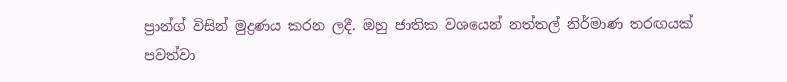ප්‍රාන්ග් විසින් මුද්‍රණය කරන ලදී. ඔහු ජාතික වශයෙන් නත්තල් නිර්මාණ තරඟයක් පවත්වා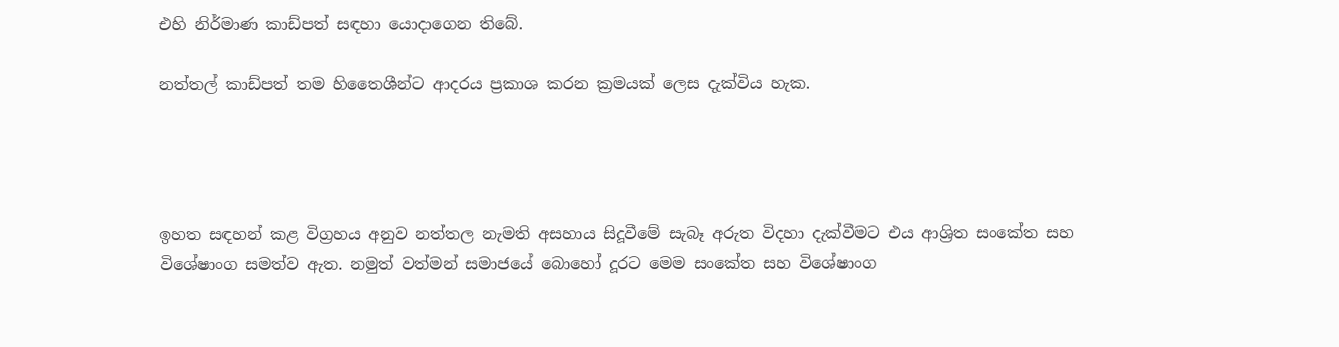එහි නිර්මාණ කාඩ්පත් සඳහා යොදාගෙන තිබේ.

නත්තල් කාඩ්පත් තම හිතෛශීන්ට ආදරය ප්‍රකාශ කරන ක්‍රමයක් ලෙස දැක්විය හැක.




ඉහත සඳහන් කළ විග්‍රහය අනුව නත්තල නැමති අසහාය සිදූවීමේ සැබෑ අරුත විදහා දැක්වීමට එය ආශ්‍රිත සංකේත සහ විශේෂාංග සමත්ව ඇත. නමුත් වත්මන් සමාජයේ බොහෝ දූරට මෙම සංකේත සහ විශේෂාංග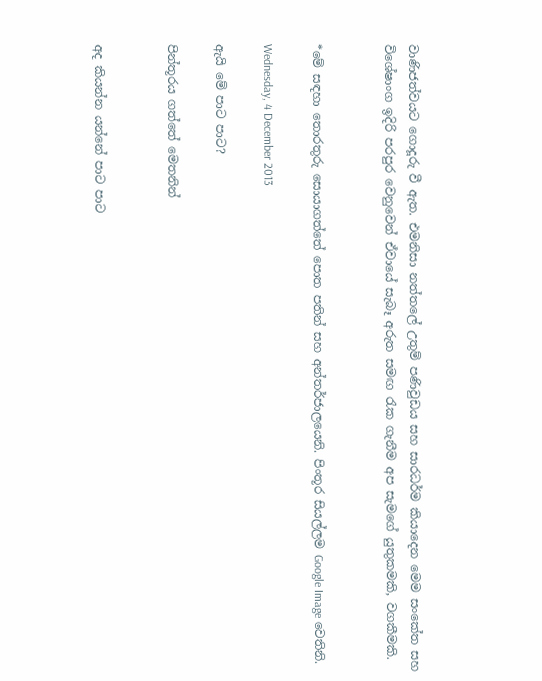වාණිජත්වයට ගොදූරු වී ඇත. එමනිසා නත්තලේ උතුම් පණිවුඩය සහ සාරධර්ම කියාදෙන මෙම සංකේත සහ විශේෂාංග ඉදිරි පරපුර වෙනුවෙන් ඒවායේ සැබෑ අරුත සමඟ රැක ගැනීම අප සැමගේ යුතුකමකි, වගකීමකි.


*මේ සඳහා තොරතුරු සොයාගත්තේ පොත පතින් සහ අන්තර්ජාලයෙනි. පිංතූර සියල්ලම Google Image වෙතිනි.

Wednesday, 4 December 2013

ඇයි මේ පාට පාට?

පින්තූරය ගත්තේ මෙතනින්


අද කියන්න යන්නේ පාට පාට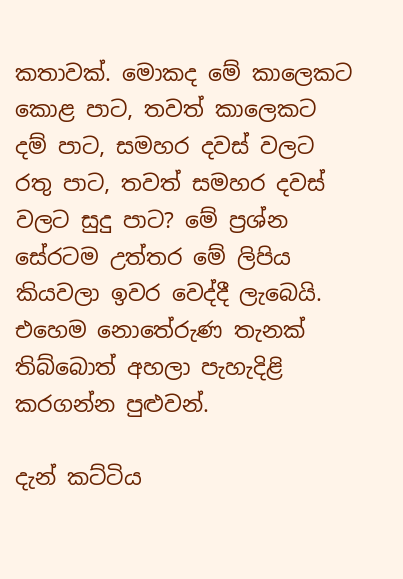කතාවක්. මොකද මේ කාලෙකට කොළ පාට, තවත් කාලෙකට දම් පාට, සමහර දවස් වලට රතු පාට, තවත් සමහර දවස් වලට සුදු පාට? මේ ප්‍රශ්න සේරටම උත්තර මේ ලිපිය කියවලා ඉවර වෙද්දී ලැබෙයි. එහෙම නොතේරුණ තැනක් තිබ්බොත් අහලා පැහැදිළි කරගන්න පුළුවන්.

දැන් කට්ටිය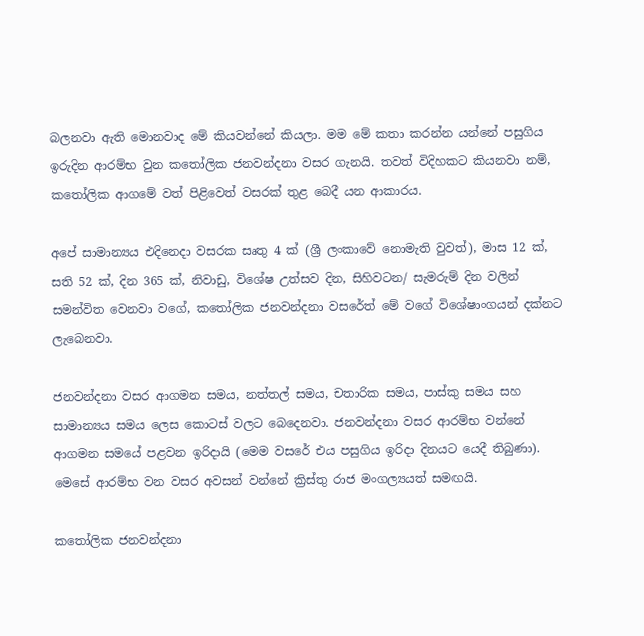බලනවා ඇති මොනවාද මේ කියවන්නේ කියලා. මම මේ කතා කරන්න යන්නේ පසුගිය ඉරුදින ආරම්භ වුන කතෝලික ජනවන්දනා වසර ගැනයි. තවත් විදිහකට කියනවා නම්, කතෝලික ආගමේ වත් පිළිවෙත් වසරක් තුළ බෙදී යන ආකාරය.

අපේ සාමාන්‍යය එදිනෙදා වසරක සෘතු 4 ක් (ශ්‍රී ලංකාවේ නොමැති වුවත්), මාස 12 ක්, සති 52 ක්, දින 365 ක්, නිවාඩු, විශේෂ උත්සව දින, සිහිවටන/ සැමරුම් දින වලින් සමන්විත වෙනවා වගේ, කතෝලික ජනවන්දනා වසරේත් මේ වගේ විශේෂාංගයන් දක්නට ලැබෙනවා.

ජනවන්දනා වසර ආගමන සමය, නත්තල් සමය, චතාරික සමය, පාස්කු සමය සහ සාමාන්‍යය සමය ලෙස කොටස් වලට බෙදෙනවා. ජනවන්දනා වසර ආරම්භ වන්නේ ආගමන සමයේ පළවන ඉරිදායි (මෙම වසරේ එය පසුගිය ඉරිදා දිනයට යෙදී තිබුණා). මෙසේ ආරම්භ වන වසර අවසන් වන්නේ ක්‍රිස්තු රාජ මංගල්‍යයත් සමඟයි.

කතෝලික ජනවන්දනා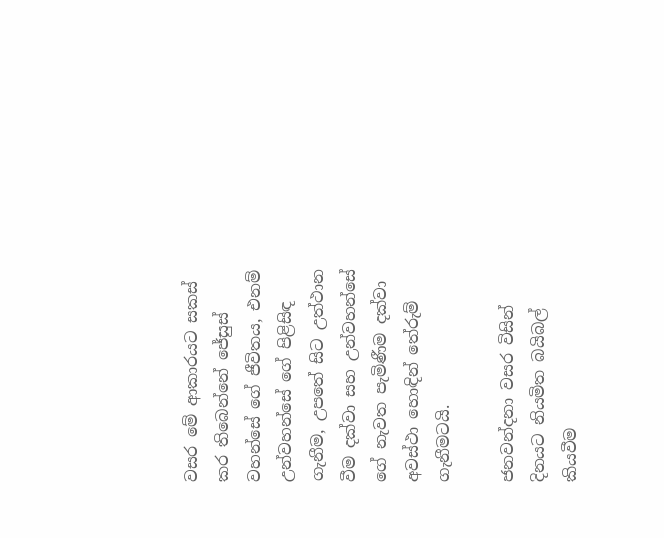වසර මේ ආකාරයට සකස් කර තිබෙන්නේ ජේසුස් වහන්සේ ගේ ජීවිතය, එනම් උන්වහන්සේ ගේ පිළිසිඳ ගැනීම, උපතේ සිට උත්ථාන වීම දක්වා සහ උන්වහන්සේ ගේ නැවත පැමිණීම දක්වා අවස්ථා හොඳින් තේරුම් ගැනීමටයි.

ජනවන්දනා වසර විසින් දිනයට නියමිත බයිබල් කියවීම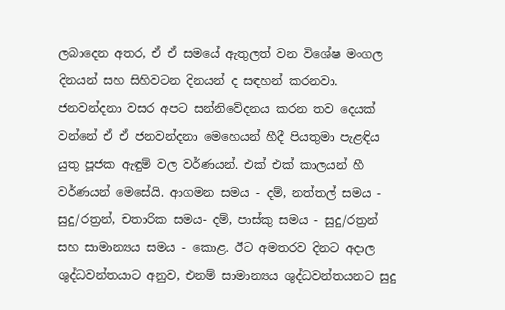ලබාදෙන අතර, ඒ ඒ සමයේ ඇතුලත් වන විශේෂ මංගල දිනයන් සහ සිහිවටන දිනයන් ද සඳහන් කරනවා. ජනවන්දනා වසර අපට සන්නිවේදනය කරන තව දෙයක් වන්නේ ඒ ඒ ජනවන්දනා මෙහෙයන් හීදී පියතුමා පැළඳිය යුතු පූජක ඇඳුම් වල වර්ණයන්. එක් එක් කාලයන් හී වර්ණයන් මෙසේයි. ආගමන සමය - දම්, නත්තල් සමය - සුදු/රත්‍රන්, චතාරික සමය- දම්, පාස්කු සමය - සුදු/රත්‍රන් සහ සාමාන්‍යය සමය - කොළ. ඊට අමතරව දිනට අදාල ශුද්ධවන්තයාට අනුව, එනම් සාමාන්‍යය ශුද්ධවන්තයනට සුදු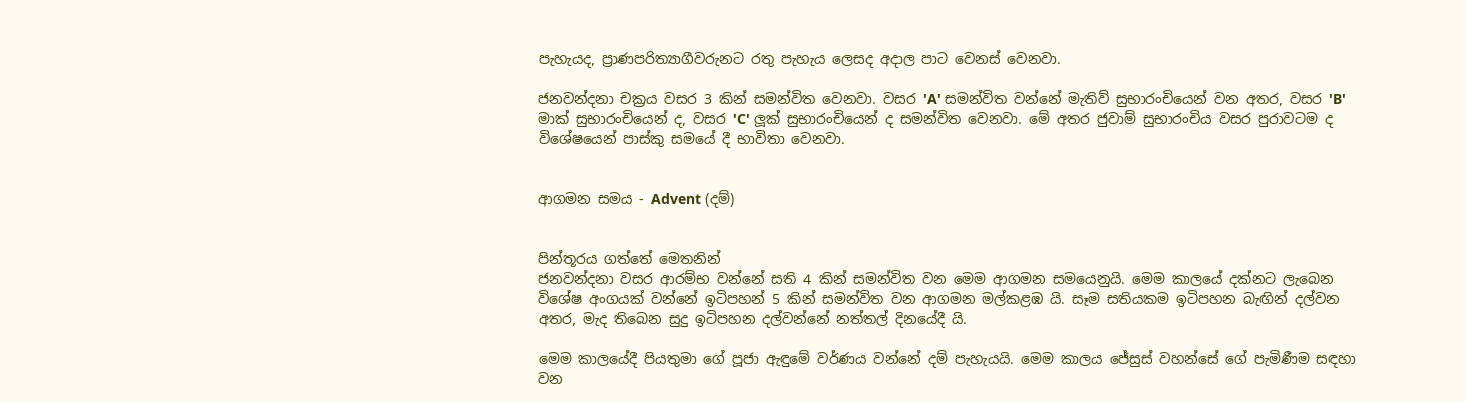පැහැයද, ප්‍රාණපරිත්‍යාගීවරුනට රතු පැහැය ලෙසද අදාල පාට වෙනස් වෙනවා.

ජනවන්දනා චක්‍රය වසර 3 කින් සමන්විත වෙනවා. වසර 'A' සමන්විත වන්නේ මැතිව් සුභාරංචියෙන් වන අතර, වසර 'B' මාක් සුභාරංචියෙන් ද, වසර 'C' ලූක් සුභාරංචියෙන් ද සමන්විත වෙනවා. මේ අතර ජුවාම් සුභාරංචිය වසර පුරාවටම ද විශේෂයෙන් පාස්කු සමයේ දී භාවිතා වෙනවා.


ආගමන සමය - Advent (දම්)


පින්තූරය ගත්තේ මෙතනින්
ජනවන්දනා වසර ආරම්භ වන්නේ සති 4 කින් සමන්විත වන මෙම ආගමන සමයෙනුයි. මෙම කාලයේ දක්නට ලැබෙන විශේෂ අංගයක් වන්නේ ඉටිපහන් 5 කින් සමන්විත වන ආගමන මල්කළඹ යි. සෑම සතියකම ඉටිපහන බැඟින් දල්වන අතර, මැද තිබෙන සුදු ඉටිපහන දල්වන්නේ නත්තල් දිනයේදී යි.

මෙම කාලයේදී පියතුමා ගේ පූජා ඇඳුමේ වර්ණය වන්නේ දම් පැහැයයි. මෙම කාලය ජේසුස් වහන්සේ ගේ පැමිණීම සඳහා වන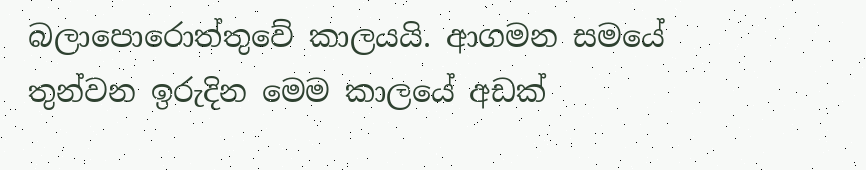බලාපොරොත්තුවේ කාලයයි. ආගමන සමයේ තුන්වන ඉරුදින මෙම කාලයේ අඩක්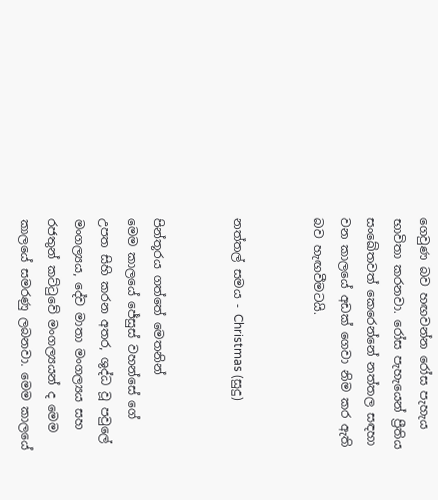ගෙවුණ බව හඟවන්න රෝස පැහැය භාවිතා කරනවා. රෝස පැහැයෙන් ප්‍රීතිය සංඛේතවත් කෙරෙන්නේ නත්තල සඳහා වන කාලයේ අඩක් ගෙවා නිම කර ඇති බව හැඟවීමටයි.


නත්තල් සමය - Christmas (සුදු)


පින්තූරය ගත්තේ මෙතනින්
මෙම කාලයේ ජේසුස් වහන්සේ ගේ උපත සිහි කරන අතර, ශුද්ධ වූ පවුලේ මංගල්‍යය, දේව මාතා මංගල්‍යය සහ රජතුන් කට්ටුවේ මංගල්‍යයන් ද මෙම කාලයේ සමරණු ලබනවා. මෙම කාලයේ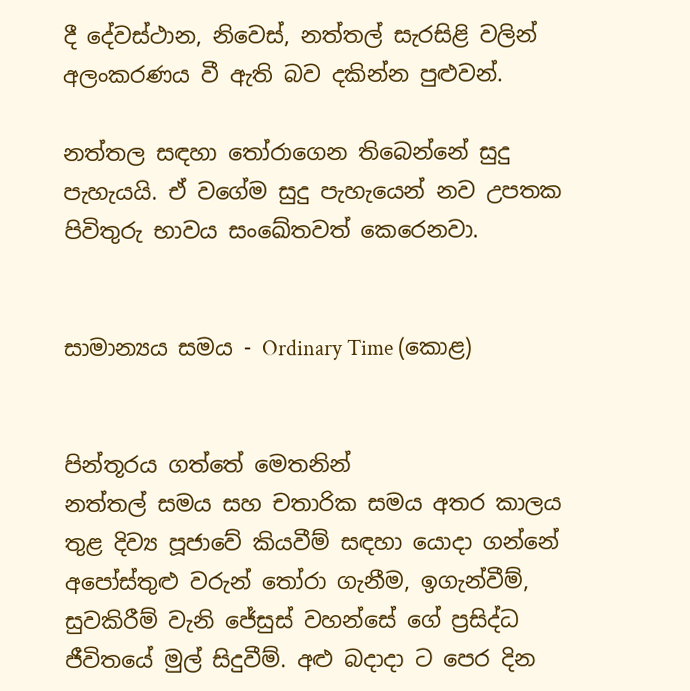දී දේවස්ථාන, නිවෙස්, නත්තල් සැරසිළි වලින් අලංකරණය වී ඇති බව දකින්න පුළුවන්.

නත්තල සඳහා තෝරාගෙන තිබෙන්නේ සුදු පැහැයයි. ඒ වගේම සුදු පැහැයෙන් නව උපතක පිවිතුරු භාවය සංඛේතවත් කෙරෙනවා.


සාමාන්‍යය සමය - Ordinary Time (කොළ)


පින්තූරය ගත්තේ මෙතනින්
නත්තල් සමය සහ චතාරික සමය අතර කාලය තුළ දිව්‍ය පූජාවේ කියවීම් සඳහා යොදා ගන්නේ අපෝස්තුළු වරුන් තෝරා ගැනීම, ඉගැන්වීම්, සුවකිරීම් වැනි ජේසුස් වහන්සේ ගේ ප්‍රසිද්ධ ජීවිතයේ මුල් සිදුවීම්. අළු බදාදා ට පෙර දින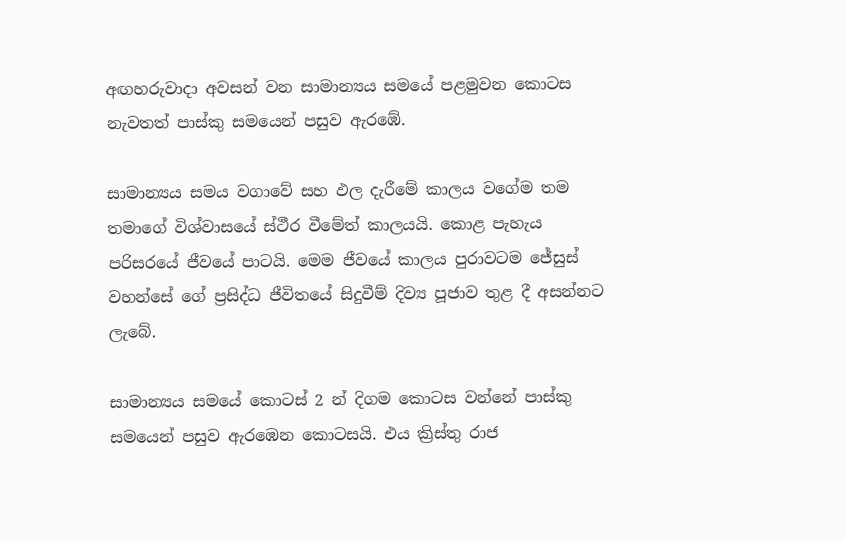අඟහරුවාදා අවසන් වන සාමාන්‍යය සමයේ පළමුවන කොටස නැවතත් පාස්කු සමයෙන් පසුව ඇරඹේ.

සාමාන්‍යය සමය වගාවේ සහ ඵල දැරීමේ කාලය වගේම තම තමාගේ විශ්වාසයේ ස්ථීර වීමේත් කාලයයි. කොළ පැහැය පරිසරයේ ජීවයේ පාටයි. මෙම ජීවයේ කාලය පුරාවටම ජේසුස් වහන්සේ ගේ ප්‍රසිද්ධ ජීවිතයේ සිදුවීම් දිව්‍ය පූජාව තුළ දී අසන්නට ලැබේ.

සාමාන්‍යය සමයේ කොටස් 2 න් දිගම කොටස වන්නේ පාස්කු සමයෙන් පසුව ඇරඹෙන කොටසයි. එය ක්‍රිස්තු රාජ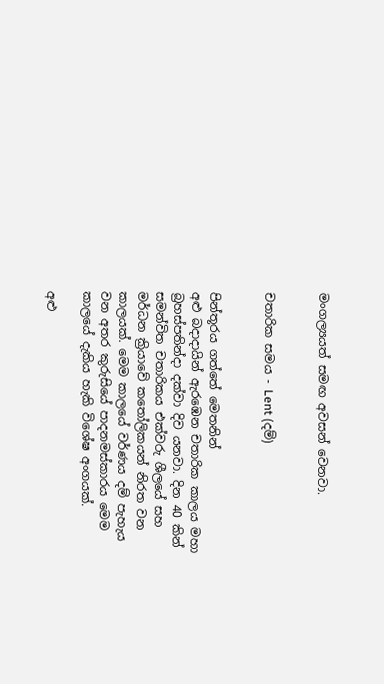මංගල්‍යයත් සමඟ අවසන් වෙනවා.


චතාරික සමය - Lent (දම්)


පින්තූරය ගත්තේ මෙතනින්
අළු බදාදායින් ඇරඹෙන චතාරික කාලය මහා බ්‍රහස්පතින්දා දක්වා දිව යනවා. දින 40 කින් සමන්විත චතාරිකය එක්වරු ශීලයේ සහ මර්ධන ක්‍රියාවේ කතෝලිකයන් නිරත වන කාලයක්. මෙම කාලයේ වර්ණය දම් පැහැය වන අතර කුරුසියේ පාදනමස්කාරය මෙම කාලයේ දැකිය හැකි විශේෂ අංගයක්.

අළු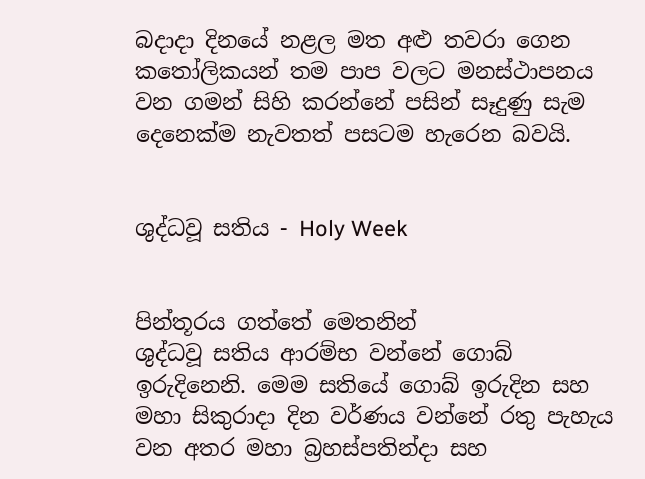බදාදා දිනයේ නළල මත අළු තවරා ගෙන කතෝලිකයන් තම පාප වලට මනස්ථාපනය වන ගමන් සිහි කරන්නේ පසින් සෑදුණු සැම දෙනෙක්ම නැවතත් පසටම හැරෙන බවයි.


ශුද්ධවූ සතිය - Holy Week


පින්තූරය ගත්තේ මෙතනින්
ශුද්ධවූ සතිය ආරම්භ වන්නේ ගොබ් ඉරුදිනෙනි. මෙම සතියේ ගොබ් ඉරුදින සහ මහා සිකුරාදා දින වර්ණය වන්නේ රතු පැහැය වන අතර මහා බ්‍රහස්පතින්දා සහ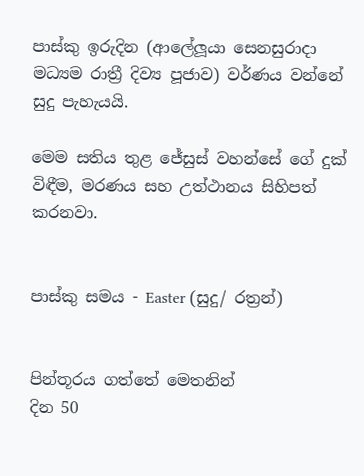පාස්කු ඉරුදින (ආලේලූයා සෙනසුරාදා මධ්‍යම රාත්‍රී දිව්‍ය පූජාව) වර්ණය වන්නේ සුදු පැහැයයි.

මෙම සතිය තුළ ජේසුස් වහන්සේ ගේ දුක් විඳීම, මරණය සහ උත්ථානය සිහිපත් කරනවා.


පාස්කු සමය - Easter (සුදු/ රත්‍රන්)


පින්තූරය ගත්තේ මෙතනින්
දින 50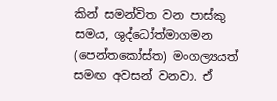කින් සමන්විත වන පාස්කු සමය, ශුද්ධෝත්මාගමන (පෙන්තකෝස්ත) මංගල්‍යයත් සමඟ අවසන් වනවා. ඒ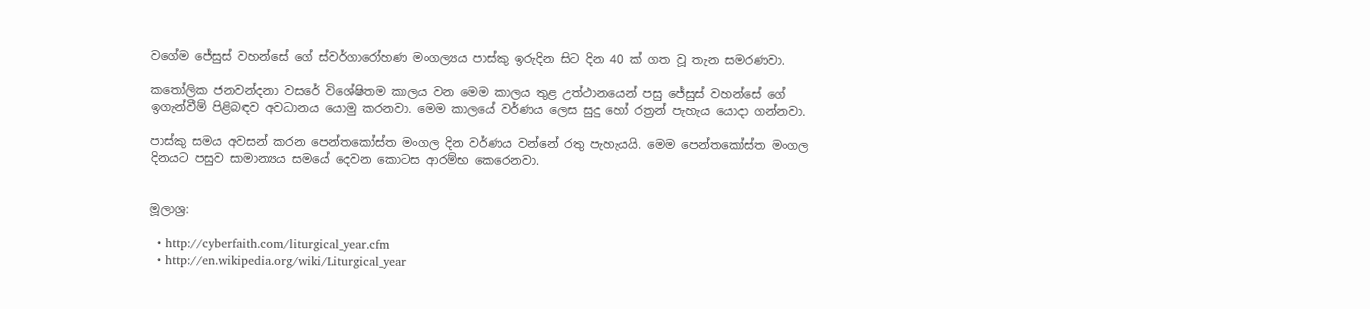වගේම ජේසුස් වහන්සේ ගේ ස්වර්ගාරෝහණ මංගල්‍යය පාස්කු ඉරුදින සිට දින 40 ක් ගත වූ තැන සමරණවා.

කතෝලික ජනවන්දනා වසරේ විශේෂිතම කාලය වන මෙම කාලය තුළ උත්ථානයෙන් පසු ජේසුස් වහන්සේ ගේ ඉගැන්වීම් පිළිබඳව අවධානය යොමු කරනවා. මෙම කාලයේ වර්ණය ලෙස සුදු හෝ රත්‍රන් පැහැය යොදා ගන්නවා.

පාස්කු සමය අවසන් කරන පෙන්තකෝස්ත මංගල දින වර්ණය වන්නේ රතු පැහැයයි. මෙම පෙන්තකෝස්ත මංගල දිනයට පසුව සාමාන්‍යය සමයේ දෙවන කොටස ආරම්භ කෙරෙනවා.


මූලාශ්‍ර:

  • http://cyberfaith.com/liturgical_year.cfm
  • http://en.wikipedia.org/wiki/Liturgical_year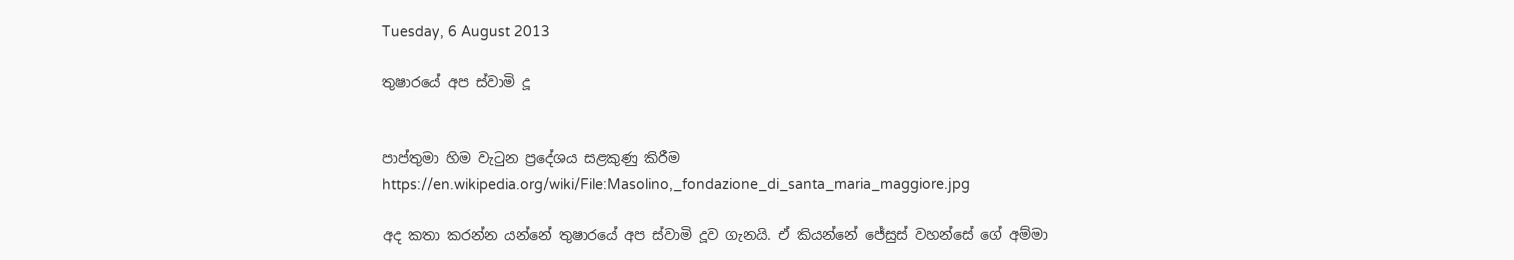Tuesday, 6 August 2013

තුෂාරයේ අප ස්වාමි දූ


පාප්තුමා හිම වැටුන ප්‍රදේශය සළකුණු කිරීම
https://en.wikipedia.org/wiki/File:Masolino,_fondazione_di_santa_maria_maggiore.jpg

අද කතා කරන්න යන්නේ තුෂාරයේ අප ස්වාමි දූව ගැනයි. ඒ කියන්නේ ජේසුස් වහන්සේ ගේ අම්මා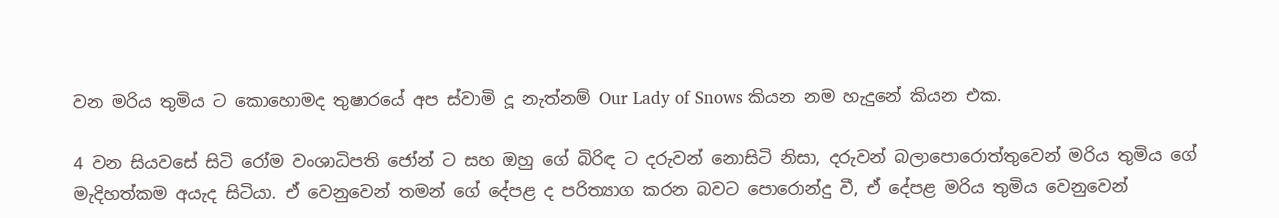වන මරිය තුමිය ට කොහොමද තුෂාරයේ අප ස්වාමි දූ නැත්නම් Our Lady of Snows කියන නම හැදුනේ කියන එක.

4 වන සියවසේ සිටි රෝම වංශාධිපති ජෝන් ට සහ ඔහු ගේ බිරිඳ ට දරුවන් නොසිටි නිසා, දරුවන් බලාපොරොත්තුවෙන් මරිය තුමිය ගේ මැදිහත්කම අයැද සිටියා. ඒ වෙනුවෙන් තමන් ගේ දේපළ ද පරිත්‍යාග කරන බවට පොරොන්දු වී, ඒ දේපළ මරිය තුමිය වෙනුවෙන්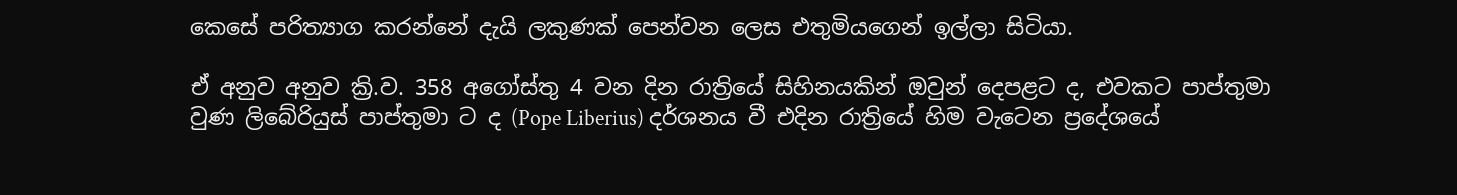කෙසේ පරිත්‍යාග කරන්නේ දැයි ලකුණක් පෙන්වන ලෙස එතුමියගෙන් ඉල්ලා සිටියා.

ඒ අනුව අනුව ක්‍රි.ව. 358 අගෝස්තු 4 වන දින රාත්‍රියේ සිහිනයකින් ඔවුන් දෙපළට ද, එවකට පාප්තුමා වුණ ලිබේරියුස් පාප්තුමා ට ද (Pope Liberius) දර්ශනය වී එදින රාත්‍රියේ හිම වැටෙන ප්‍රදේශයේ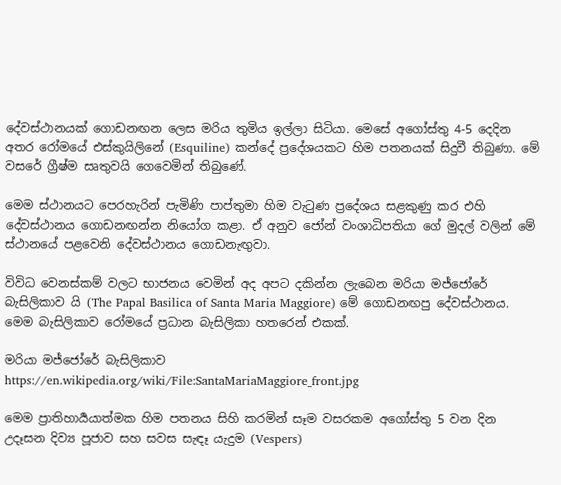දේවස්ථානයක් ගොඩනඟන ලෙස මරිය තුමිය ඉල්ලා සිටියා. මෙසේ අගෝස්තු 4-5 දෙදින අතර රෝමයේ එස්කුයිලිනේ (Esquiline) කන්දේ ප්‍රදේශයකට හිම පතනයක් සිදුවී තිබුණා. මේ වසරේ ග්‍රීෂ්ම සෘතුවයි ගෙවෙමින් තිබුණේ.

මෙම ස්ථානයට පෙරහැරින් පැමිණි පාප්තුමා හිම වැටුණ ප්‍රදේශය සළකුණු කර එහි දේවස්ථානය ගොඩනඟන්න නියෝග කළා. ඒ අනුව ජෝන් වංශාධිපතියා ගේ මුදල් වලින් මේ ස්ථානයේ පළවෙනි දේවස්ථානය ගොඩනැඟුවා.

විවිධ වෙනස්කම් වලට භාජනය වෙමින් අද අපට දකින්න ලැබෙන මරියා මජ්ජෝරේ බැසිලිකාව යි (The Papal Basilica of Santa Maria Maggiore) මේ ගොඩනඟපු දේවස්ථානය. මෙම බැසිලිකාව රෝමයේ ප්‍රධාන බැසිලිකා හතරෙන් එකක්.

මරියා මජ්ජෝරේ බැසිලිකාව
https://en.wikipedia.org/wiki/File:SantaMariaMaggiore_front.jpg

මෙම ප්‍රාතිහාර්‍යයාත්මක හිම පතනය සිහි කරමින් සෑම වසරකම අගෝස්තු 5 වන දින උදෑසන දිව්‍ය පූජාව සහ සවස සැඳෑ යැදුම (Vespers)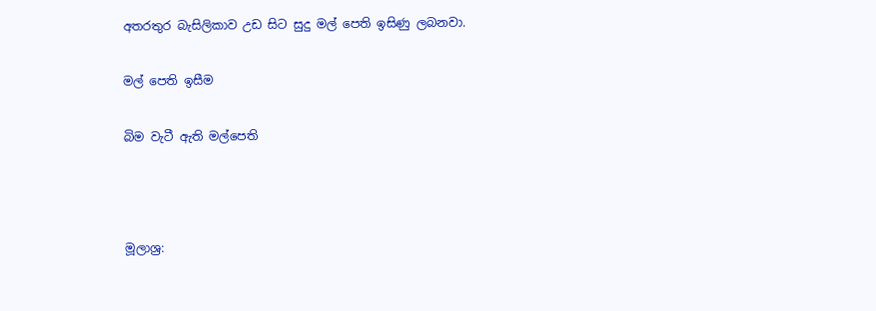අතරතුර බැසිලිකාව උඩ සිට සුදු මල් පෙති ඉසිණු ලබනවා.

මල් පෙති ඉසීම

බිම වැටී ඇති මල්පෙති



මූලාශ්‍ර: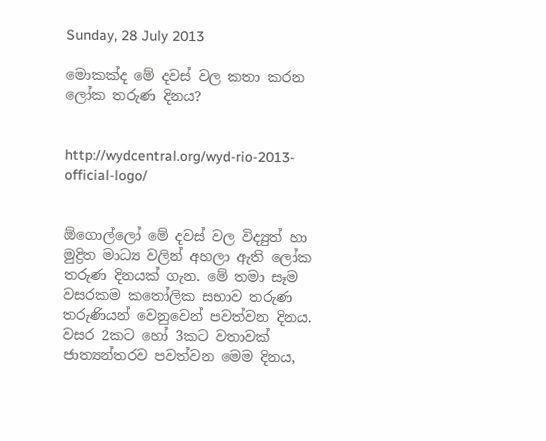Sunday, 28 July 2013

මොකක්ද මේ දවස් වල කතා කරන ලෝක තරුණ දිනය?


http://wydcentral.org/wyd-rio-2013-official-logo/


ඕගොල්ලෝ මේ දවස් වල විද්‍යුත් හා මුද්‍රිත මාධ්‍ය වලින් අහලා ඇති ලෝක තරුණ දිනයක් ගැන. මේ තමා සෑම වසරකම කතෝලික සභාව තරුණ තරුණියන් වෙනුවෙන් පවත්වන දිනය. වසර 2කට හෝ 3කට වතාවක් ජාත්‍යන්තරව පවත්වන මෙම දිනය,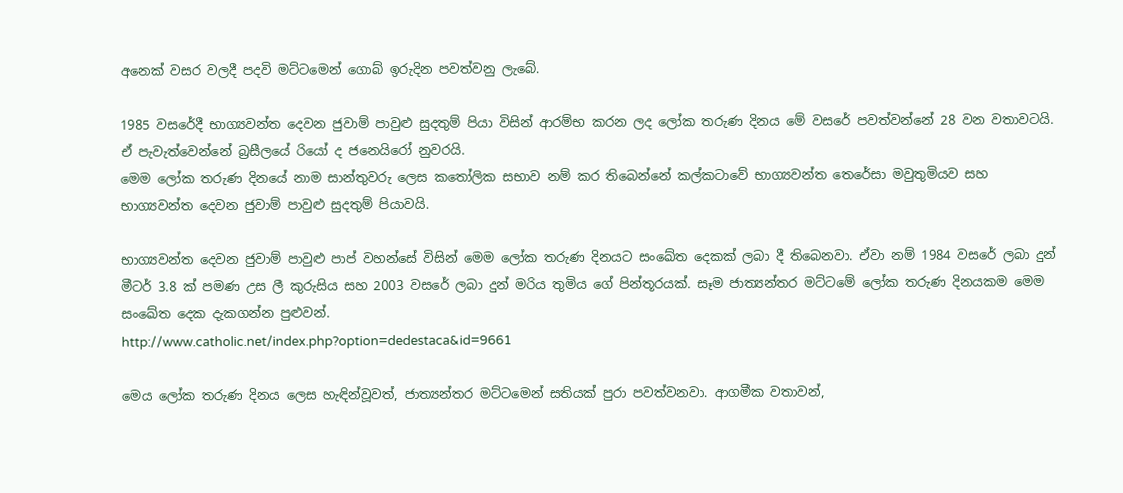අනෙක් වසර වලදී පදවි මට්ටමෙන් ගොබ් ඉරුදින පවත්වනු ලැබේ.

1985 වසරේදී භාග්‍යවන්ත දෙවන ජුවාම් පාවුළු සුදතුම් පියා විසින් ආරම්භ කරන ලද ලෝක තරුණ දිනය මේ වසරේ පවත්වන්නේ 28 වන වතාවටයි. ඒ පැවැත්වෙන්නේ බ්‍රසීලයේ රියෝ ද ජනෙයිරෝ නුවරයි.
මෙම ලෝක තරුණ දිනයේ නාම සාන්තුවරු ලෙස කතෝලික සභාව නම් කර තිබෙන්නේ කල්කටාවේ භාග්‍යවන්ත තෙරේසා මවුතුමියව සහ භාග්‍යවන්ත දෙවන ජුවාම් පාවුළු සුදතුම් පියාවයි.

භාග්‍යවන්ත දෙවන ජුවාම් පාවුළු පාප් වහන්සේ විසින් මෙම ලෝක තරුණ දිනයට සංඛේත දෙකක් ලබා දී තිබෙනවා. ඒවා නම් 1984 වසරේ ලබා දුන් මීටර් 3.8 ක් පමණ උස ලී කුරුසිය සහ 2003 වසරේ ලබා දුන් මරිය තුමිය ගේ පින්තූරයක්. සෑම ජාත්‍යන්තර මට්ටමේ ලෝක තරුණ දිනයකම මෙම සංඛේත දෙක දැකගන්න පුළුවන්.
http://www.catholic.net/index.php?option=dedestaca&id=9661

මෙය ලෝක තරුණ දිනය ලෙස හැඳින්වූවත්, ජාත්‍යන්තර මට්ටමෙන් සතියක් පුරා පවත්වනවා. ආගමීක වතාවන්,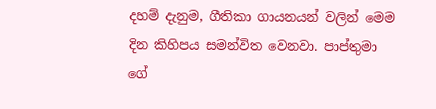දහම් දැනුම, ගීතිකා ගායනයන් වලින් මෙම දින කිහිපය සමන්විත වෙනවා. පාප්තුමා ගේ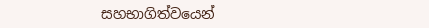සහභාගිත්වයෙන්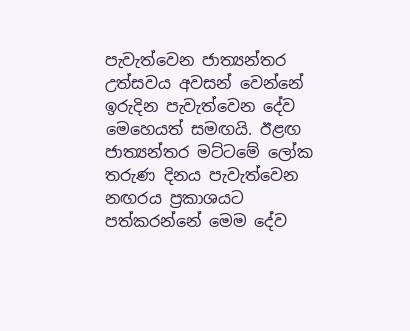පැවැත්වෙන ජාත්‍යන්තර උත්සවය අවසන් වෙන්නේ ඉරුදින පැවැත්වෙන දේව මෙහෙයත් සමඟයි. ඊළඟ ජාත්‍යන්තර මට්ටමේ ලෝක තරුණ දිනය පැවැත්වෙන නඟරය ප්‍රකාශයට පත්කරන්නේ මෙම දේව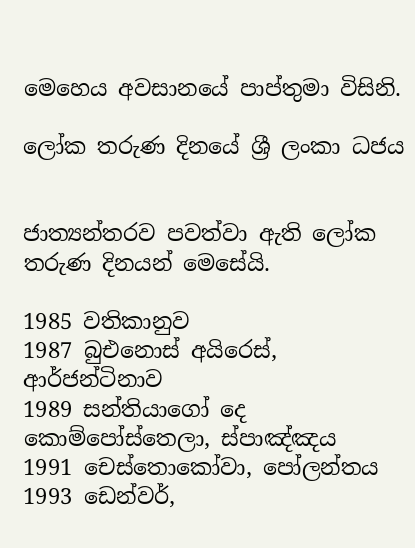මෙහෙය අවසානයේ පාප්තුමා විසිනි.

ලෝක තරුණ දිනයේ ශ්‍රී ලංකා ධජය


ජාත්‍යන්තරව පවත්වා ඇති ලෝක තරුණ දිනයන් මෙසේයි.

1985 වතිකානුව
1987 බුඑනොස් අයිරෙස්, ආර්ජන්ටිනාව
1989 සන්තියාගෝ දෙ කොම්පෝස්තෙලා, ස්පාඤ්ඤය
1991 චෙස්තොකෝවා, පෝලන්තය
1993 ඩෙන්වර්,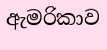ඇමරිකාව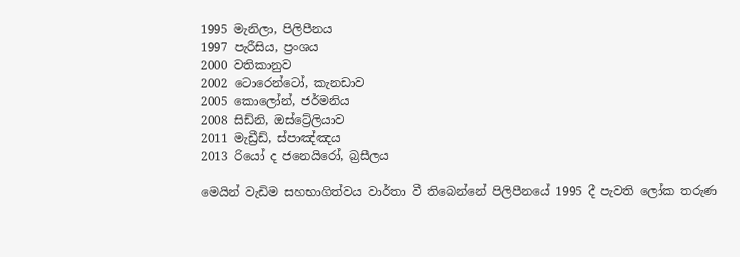1995 මැනිලා, පිලිපීනය
1997 පැරීසිය, ප්‍රංශය
2000 වතිකානුව
2002 ටොරෙන්ටෝ, කැනඩාව
2005 කොලෝන්, ජර්මනිය
2008 සිඩ්නි, ඔස්ට්‍රේලියාව
2011 මැඩ්‍රීඩ්, ස්පාඤ්ඤය
2013 රියෝ ද ජනෙයිරෝ, බ්‍රසීලය

මෙයින් වැඩිම සහභාගිත්වය වාර්තා වී තිබෙන්නේ පිලිපීනයේ 1995 දී පැවති ලෝක තරුණ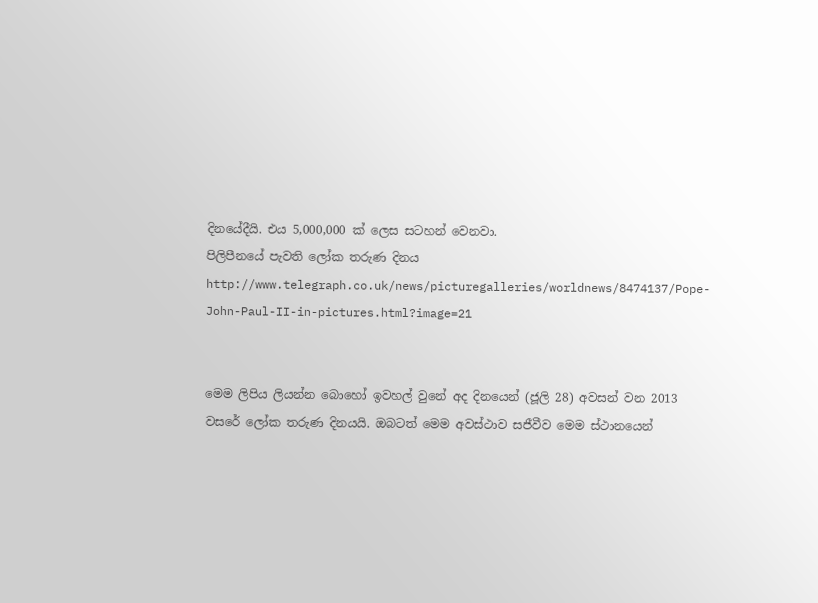දිනයේදීයි. එය 5,000,000 ක් ලෙස සටහන් වෙනවා.
පිලිපීනයේ පැවති ලෝක තරුණ දිනය
http://www.telegraph.co.uk/news/picturegalleries/worldnews/8474137/Pope-John-Paul-II-in-pictures.html?image=21


මෙම ලිපිය ලියන්න බොහෝ ඉවහල් වුනේ අද දිනයෙන් (ජූලි 28) අවසන් වන 2013 වසරේ ලෝක තරුණ දිනයයි. ඔබටත් මෙම අවස්ථාව සජීවීව මෙම ස්ථානයෙන්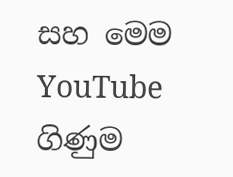සහ මෙම YouTube ගිණුම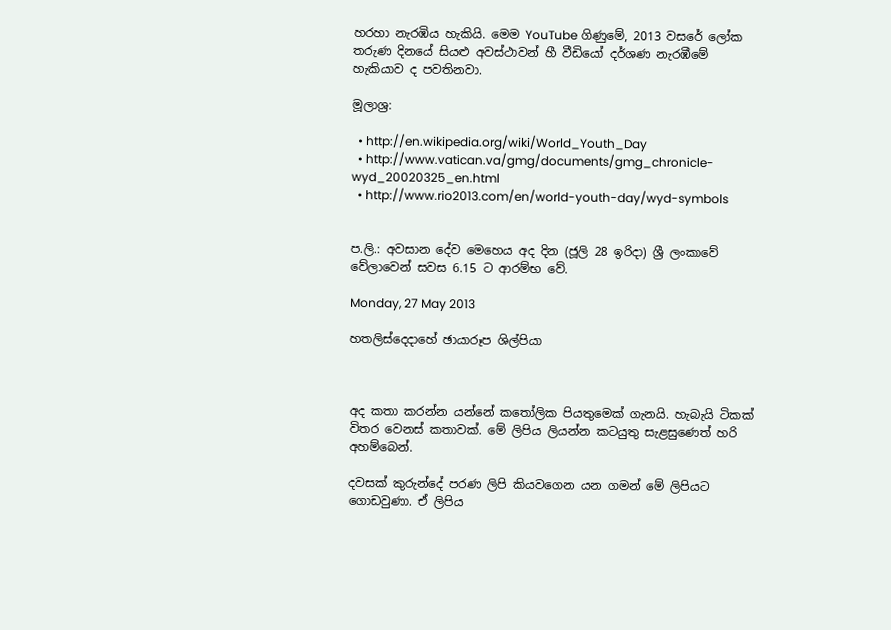හරහා නැරඹිය හැකියි. මෙම YouTube ගිණුමේ, 2013 වසරේ ලෝක තරුණ දිනයේ සියළු අවස්ථාවන් හී වීඩියෝ දර්ශණ නැරඹීමේ හැකියාව ද පවතිනවා.

මූලාශ්‍ර:

  • http://en.wikipedia.org/wiki/World_Youth_Day
  • http://www.vatican.va/gmg/documents/gmg_chronicle-wyd_20020325_en.html
  • http://www.rio2013.com/en/world-youth-day/wyd-symbols


ප.ලි.: අවසාන දේව මෙහෙය අද දින (ජූලි 28 ඉරිදා) ශ්‍රී ලංකාවේ වේලාවෙන් සවස 6.15 ට ආරම්භ වේ.

Monday, 27 May 2013

හතලිස්දෙදාහේ ඡායාරූප ශිල්පියා



අද කතා කරන්න යන්නේ කතෝලික පියතුමෙක් ගැනයි. හැබැයි ටිකක් විතර වෙනස් කතාවක්. මේ ලිපිය ලියන්න කටයුතු සැළසුණෙත් හරි අහම්බෙන්.

දවසක් කුරුන්දේ පරණ ලිපි කියවගෙන යන ගමන් මේ ලිපියට ගොඩවුණා. ඒ ලිපිය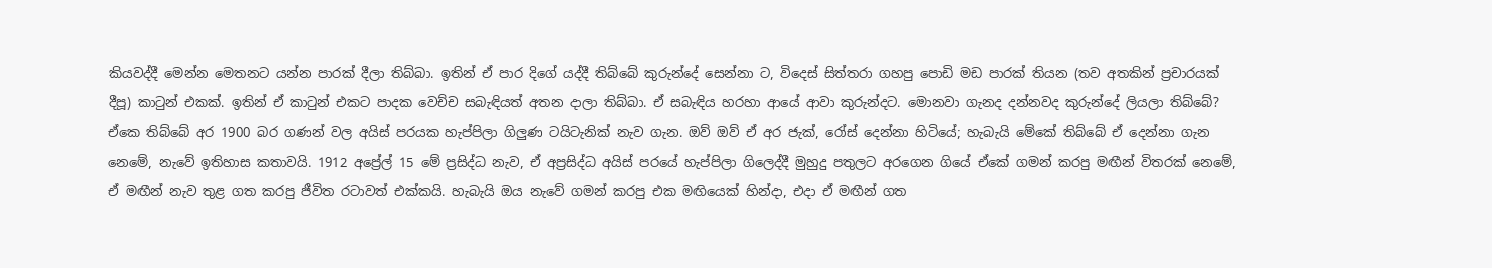කියවද්දී මෙන්න මෙතනට යන්න පාරක් දීලා තිබ්බා. ඉතින් ඒ පාර දිගේ යද්දී තිබ්බේ කුරුන්දේ සෙන්නා ට, විදෙස් සිත්තරා ගහපු පොඩි මඩ පාරක් තියන (තව අතකින් ප්‍රචාරයක් දීපූ) කාටුන් එකක්. ඉතින් ඒ කාටුන් එකට පාදක වෙච්ච සබැඳියත් අතන දාලා තිබ්බා. ඒ සබැඳිය හරහා ආයේ ආවා කුරුන්දට. මොනවා ගැනද දන්නවද කුරුන්දේ ලියලා තිබ්බේ? ඒකෙ තිබ්බේ අර 1900 බර ගණන් වල අයිස් පරයක හැප්පිලා ගිලුණ ටයිටැනික් නැව ගැන. ඔව් ඔව් ඒ අර ජැක්, රෝස් දෙන්නා හිටියේ; හැබැයි මේකේ තිබ්බේ ඒ දෙන්නා ගැන නෙමේ, නැවේ ඉතිහාස කතාවයි. 1912 අප්‍රේල් 15 මේ ප්‍රසිද්ධ නැව, ඒ අප්‍රසිද්ධ අයිස් පරයේ හැප්පිලා ගිලෙද්දී මුහුදු පතුලට අරගෙන ගියේ ඒකේ ගමන් කරපු මඟීන් විතරක් නෙමේ, ඒ මඟීන් නැව තුළ ගත කරපු ජීවිත රටාවත් එක්කයි. හැබැයි ඔය නැවේ ගමන් කරපු එක මඟියෙක් හින්දා, එදා ඒ මඟීන් ගත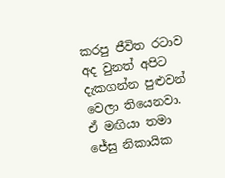කරපු ජීවිත රටාව අද වුනත් අපිට දැකගන්න පුළුවන් වෙලා තියෙනවා. ඒ මඟියා තමා ජේසු නිකායික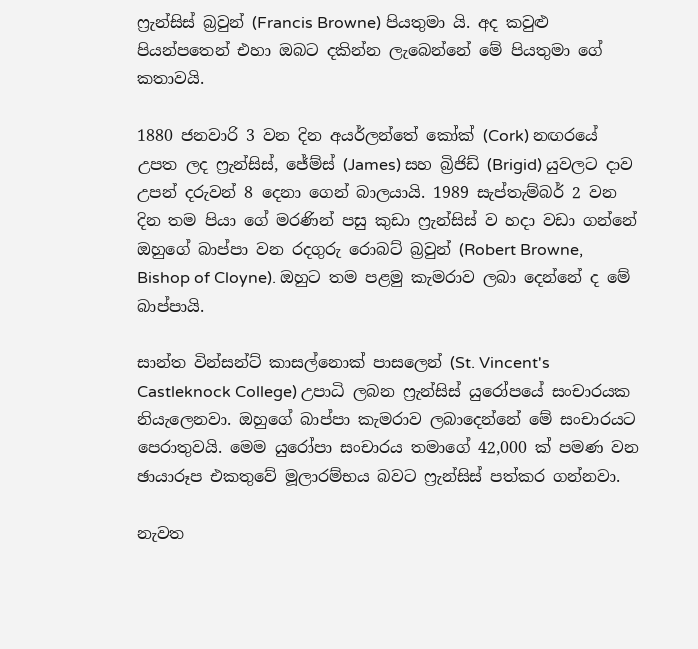ෆ්‍රැන්සිස් බ්‍රවුන් (Francis Browne) පියතුමා යි. අද කවුළු පියන්පතෙන් එහා ඔබට දකින්න ලැබෙන්නේ මේ පියතුමා ගේ කතාවයි.

1880 ජනවාරි 3 වන දින අයර්ලන්තේ කෝක් (Cork) නඟරයේ උපත ලද ෆ්‍රැන්සිස්, ජේම්ස් (James) සහ බ්‍රිජිඩ් (Brigid) යුවලට දාව උපන් දරුවන් 8 දෙනා ගෙන් බාලයායි. 1989 සැප්තැම්බර් 2 වන දින තම පියා ගේ මරණින් පසු කුඩා ෆ්‍රැන්සිස් ව හදා වඩා ගන්නේ ඔහුගේ බාප්පා වන රදගුරු රොබට් බ්‍රවුන් (Robert Browne, Bishop of Cloyne). ඔහුට තම පළමු කැමරාව ලබා දෙන්නේ ද මේ බාප්පායි.

සාන්ත වින්සන්ට් කාසල්නොක් පාසලෙන් (St. Vincent's Castleknock College) උපාධි ලබන ෆ්‍රැන්සිස් යුරෝපයේ සංචාරයක නියැලෙනවා. ඔහුගේ බාප්පා කැමරාව ලබාදෙන්නේ මේ සංචාරයට පෙරාතුවයි. මෙම යුරෝපා සංචාරය තමාගේ 42,000 ක් පමණ වන ඡායාරූප එකතුවේ මූලාරම්භය බවට ෆ්‍රැන්සිස් පත්කර ගන්නවා.

නැවත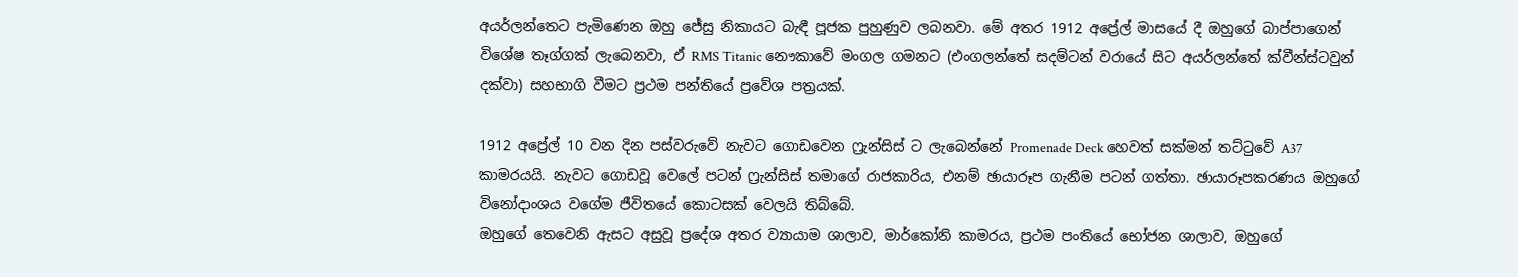අයර්ලන්තෙට පැමිණෙන ඔහු ජේසු නිකායට බැඳී පූජක පුහුණුව ලබනවා. මේ අතර 1912 අප්‍රේල් මාසයේ දී ඔහුගේ බාප්පාගෙන් විශේෂ තෑග්ගක් ලැබෙනවා, ඒ RMS Titanic නෞකාවේ මංගල ගමනට (එංගලන්තේ සදම්ටන් වරායේ සිට අයර්ලන්තේ ක්වීන්ස්ටවුන් දක්වා) සහභාගි වීමට ප්‍රථම පන්තියේ ප්‍රවේශ පත්‍රයක්.

1912 අප්‍රේල් 10 වන දින පස්වරුවේ නැවට ගොඩවෙන ෆ්‍රැන්සිස් ට ලැබෙන්නේ Promenade Deck හෙවත් සක්මන් තට්ටුවේ A37 කාමරයයි. නැවට ගොඩවූ වෙලේ පටන් ෆ්‍රැන්සිස් තමාගේ රාජකාරිය, එනම් ඡායාරූප ගැනීම පටන් ගත්තා. ඡායාරූපකරණය ඔහුගේ විනෝදාංශය වගේම ජීවිතයේ කොටසක් වෙලයි තිබ්බේ.
ඔහුගේ තෙවෙනි ඇසට අසුවූ ප්‍රදේශ අතර ව්‍යායාම ශාලාව, මාර්කෝනි කාමරය, ප්‍රථම පංතියේ භෝජන ශාලාව, ඔහුගේ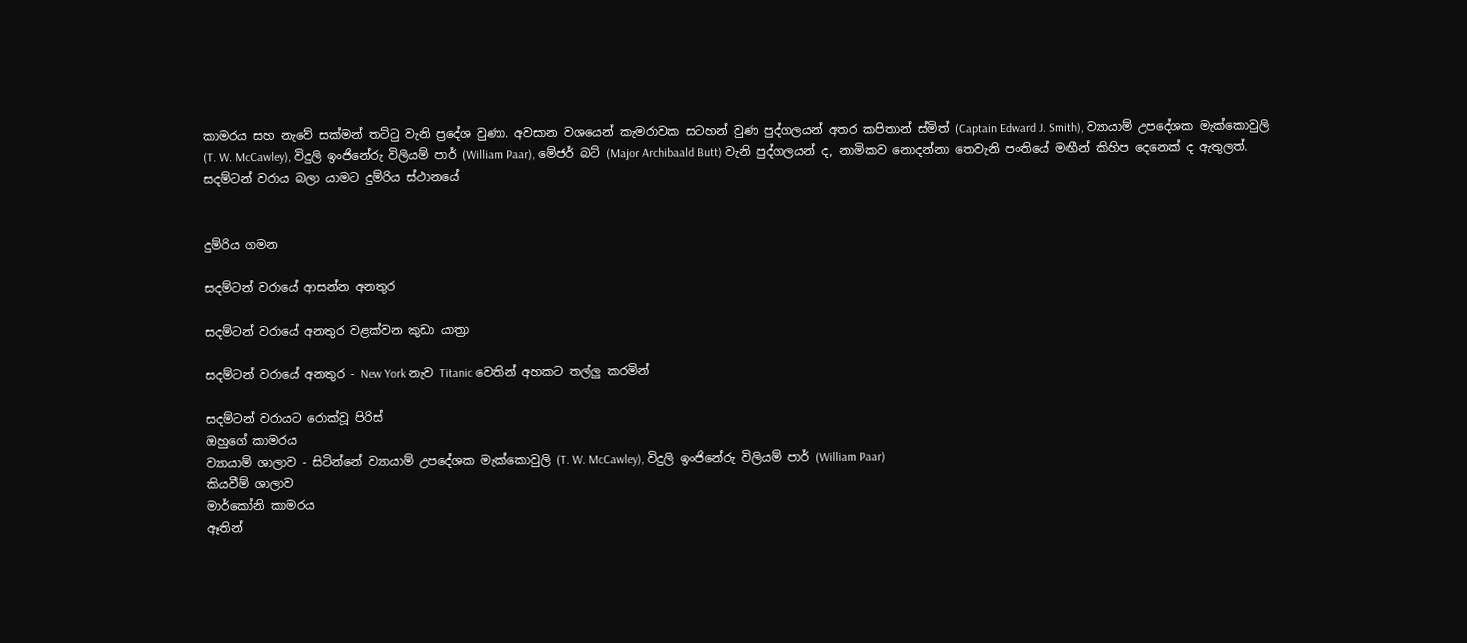කාමරය සහ නැවේ සක්මන් තට්ටු වැනි ප්‍රදේශ වුණා. අවසාන වශයෙන් කැමරාවක සටහන් වුණ පුද්ගලයන් අතර කපිතාන් ස්මිත් (Captain Edward J. Smith), ව්‍යායාම් උපදේශක මැක්කොවුලි (T. W. McCawley), විදුලි ඉංජිනේරු විලියම් පාර් (William Paar), මේජර් බට් (Major Archibaald Butt) වැනි පුද්ගලයන් ද, නාමිකව නොදන්නා තෙවැනි පංතියේ මඟීන් කිහිප දෙනෙක් ද ඇතුලත්.
සදම්ටන් වරාය බලා යාමට දුම්රිය ස්ථානයේ


දුම්රිය ගමන

සදම්ටන් වරායේ ආසන්න අනතුර

සදම්ටන් වරායේ අනතුර වළක්වන කුඩා යාත්‍රා

සදම්ටන් වරායේ අනතුර - New York නැව Titanic වෙතින් අහකට තල්ලු කරමින්

සදම්ටන් වරායට රොක්වූ පිරිස්
ඔහුගේ කාමරය
ව්‍යායාම් ශාලාව - සිටින්නේ ව්‍යායාම් උපදේශක මැක්කොවුලි (T. W. McCawley), විදුලි ඉංජිනේරු විලියම් පාර් (William Paar)
කියවීම් ශාලාව
මාර්කෝනි කාමරය
ඈතින්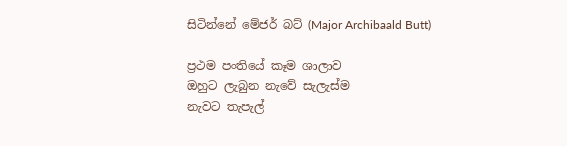සිටින්නේ මේජර් බට් (Major Archibaald Butt)

ප්‍රථම පංතියේ කෑම ශාලාව
ඔහුට ලැබුන නැවේ සැලැස්ම
නැවට තැපැල්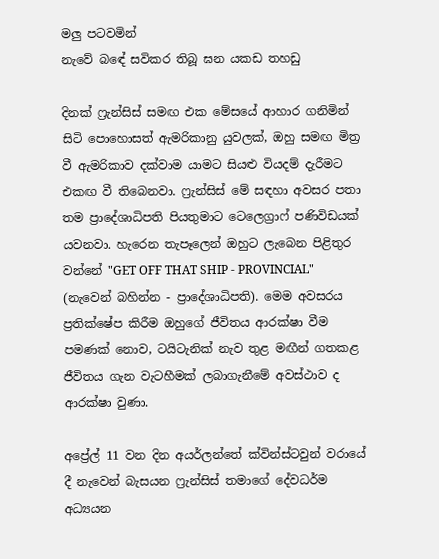මලු පටවමින්
නැවේ බඳේ සවිකර තිබූ ඝන යකඩ තහඩු

දිනක් ෆ්‍රැන්සිස් සමඟ එක මේසයේ ආහාර ගනිමින් සිටි පොහොසත් ඇමරිකානු යුවලක්, ඔහු සමඟ මිත්‍ර වී ඇමරිකාව දක්වාම යාමට සියළු වියදම් දැරීමට එකඟ වී තිබෙනවා. ෆ්‍රැන්සිස් මේ සඳහා අවසර පතා තම ප්‍රාදේශාධිපති පියතුමාට ටෙලෙග්‍රාෆ් පණිවිඩයක් යවනවා. හැරෙන තැපෑලෙන් ඔහුට ලැබෙන පිළිතුර වන්නේ "GET OFF THAT SHIP - PROVINCIAL" (නැවෙන් බහින්න - ප්‍රාදේශාධිපති). මෙම අවසරය ප්‍රතික්ෂේප කිරීම ඔහුගේ ජීවිතය ආරක්ෂා වීම පමණක් නොව, ටයිටැනික් නැව තුළ මඟීන් ගතකළ ජීවිතය ගැන වැටහීමක් ලබාගැනීමේ අවස්ථාව ද ආරක්ෂා වුණා.

අප්‍රේල් 11 වන දින අයර්ලන්තේ ක්වින්ස්ටවුන් වරායේ දී නැවෙන් බැසයන ෆ්‍රැන්සිස් තමාගේ දේවධර්ම අධ්‍යයන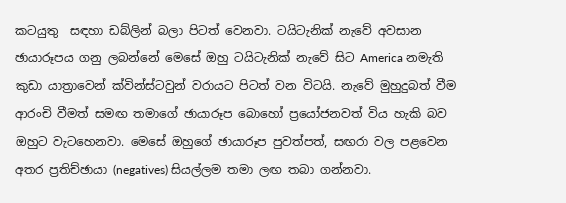කටයුතු  සඳහා ඩබ්ලින් බලා පිටත් වෙනවා. ටයිටැනික් නැවේ අවසාන ඡායාරූපය ගනු ලබන්නේ මෙසේ ඔහු ටයිටැනික් නැවේ සිට America නමැති කුඩා යාත්‍රාවෙන් ක්වින්ස්ටවුන් වරායට පිටත් වන විටයි. නැවේ මුහුදුබත් වීම ආරංචි වීමත් සමඟ තමාගේ ඡායාරූප බොහෝ ප්‍රයෝජනවත් විය හැකි බව ඔහුට වැටහෙනවා. මෙසේ ඔහුගේ ඡායාරූප පුවත්පත්, සඟරා වල පළවෙන අතර ප්‍රතිච්ඡායා (negatives) සියල්ලම තමා ලඟ තබා ගන්නවා.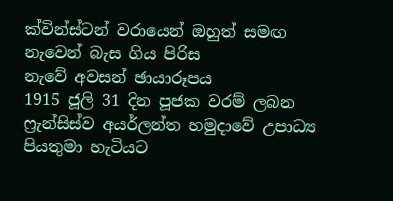ක්වින්ස්ටන් වරායෙන් ඔහුත් සමඟ නැවෙන් බැස ගිය පිරිස
නැවේ අවසන් ඡායාරූපය
1915 ජූලි 31 දින පූජක වරම් ලබන ෆ්‍රැන්සිස්ව අයර්ලන්ත හමුදාවේ උපාධ්‍ය පියතුමා හැටියට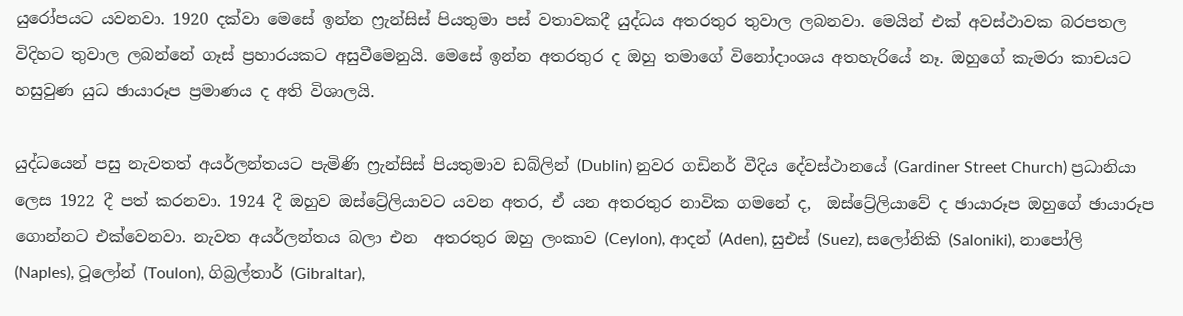යුරෝපයට යවනවා. 1920 දක්වා මෙසේ ඉන්න ෆ්‍රැන්සිස් පියතුමා පස් වතාවකදී යුද්ධය අතරතුර තුවාල ලබනවා. මෙයින් එක් අවස්ථාවක බරපතල විදිහට තුවාල ලබන්නේ ගෑස් ප්‍රහාරයකට අසුවීමෙනුයි. මෙසේ ඉන්න අතරතුර ද ඔහු තමාගේ විනෝදාංශය අතහැරියේ නෑ. ඔහුගේ කැමරා කාචයට හසුවුණ යුධ ඡායාරූප ප්‍රමාණය ද අති විශාලයි.

යුද්ධයෙන් පසු නැවතත් අයර්ලන්තයට පැමිණි ෆ්‍රැන්සිස් පියතුමාව ඩබ්ලින් (Dublin) නුවර ගඩිනර් වීදිය දේවස්ථානයේ (Gardiner Street Church) ප්‍රධානියා ලෙස 1922 දී පත් කරනවා. 1924 දී ඔහුව ඔස්ට්‍රේලියාවට යවන අතර, ඒ යන අතරතුර නාවික ගමනේ ද,  ඔස්ට්‍රේලියාවේ ද ඡායාරූප ඔහුගේ ඡායාරූප ගොන්නට එක්වෙනවා. නැවත අයර්ලන්තය බලා එන  අතරතුර ඔහු ලංකාව (Ceylon), ආදන් (Aden), සුඑස් (Suez), සලෝනිකි (Saloniki), නාපෝලි (Naples), ටූලෝන් (Toulon), ගිබ්‍රල්තාර් (Gibraltar),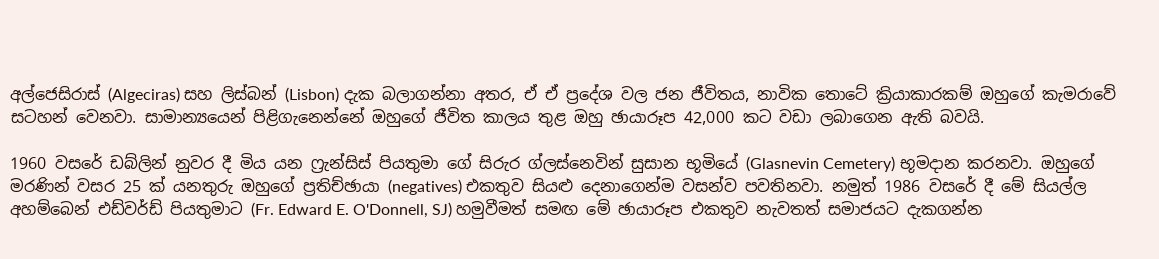අල්ජෙසිරාස් (Algeciras) සහ ලිස්බන් (Lisbon) දැක බලාගන්නා අතර, ඒ ඒ ප්‍රදේශ වල ජන ජීවිතය, නාවික තොටේ ක්‍රියාකාරකම් ඔහුගේ කැමරාවේ සටහන් වෙනවා. සාමාන්‍යයෙන් පිළිගැනෙන්නේ ඔහුගේ ජීවිත කාලය තුළ ඔහු ඡායාරූප 42,000 කට වඩා ලබාගෙන ඇති බවයි.

1960 වසරේ ඩබ්ලින් නුවර දී මිය යන ෆ්‍රැන්සිස් පියතුමා ගේ සිරුර ග්ලස්නෙවින් සුසාන භූමියේ (Glasnevin Cemetery) භූමදාන කරනවා. ඔහුගේ මරණින් වසර 25 ක් යනතුරු ඔහුගේ ප්‍රතිච්ඡායා (negatives) එකතුව සියළු දෙනාගෙන්ම වසන්ව පවතිනවා. නමුත් 1986 වසරේ දී මේ සියල්ල අහම්බෙන් එඩ්වර්ඩ් පියතුමාට (Fr. Edward E. O'Donnell, SJ) හමුවීමත් සමඟ මේ ඡායාරූප එකතුව නැවතත් සමාජයට දැකගන්න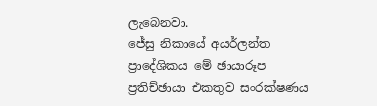ලැබෙනවා.
ජේසු නිකායේ අයර්ලන්ත ප්‍රාදේශිකය මේ ඡායාරූප ප්‍රතිච්ඡායා එකතුව සංරක්ෂණය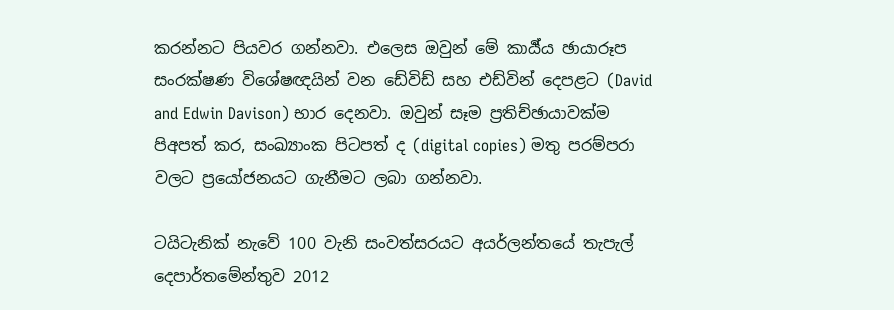කරන්නට පියවර ගන්නවා. එලෙස ඔවුන් මේ කාර්‍ය්ය ඡායාරූප සංරක්ෂණ විශේෂඥයින් වන ඩේවිඩ් සහ එඩ්වින් දෙපළට (David and Edwin Davison) භාර දෙනවා. ඔවුන් සෑම ප්‍රතිච්ඡායාවක්ම පිඅපත් කර, සංඛ්‍යාංක පිටපත් ද (digital copies) මතු පරම්පරා වලට ප්‍රයෝජනයට ගැනීමට ලබා ගන්නවා.

ටයිටැනික් නැවේ 100 වැනි සංවත්සරයට අයර්ලන්තයේ තැපැල් දෙපාර්තමේන්තුව 2012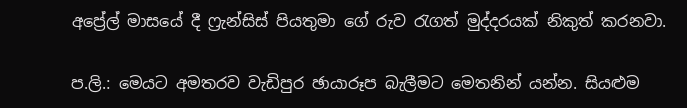අප්‍රේල් මාසයේ දී ෆ්‍රැන්සිස් පියතුමා ගේ රුව රැගත් මුද්දරයක් නිකුත් කරනවා.

ප.ලි.: මෙයට අමතරව වැඩිපුර ඡායාරූප බැලීමට මෙතනින් යන්න. සියළුම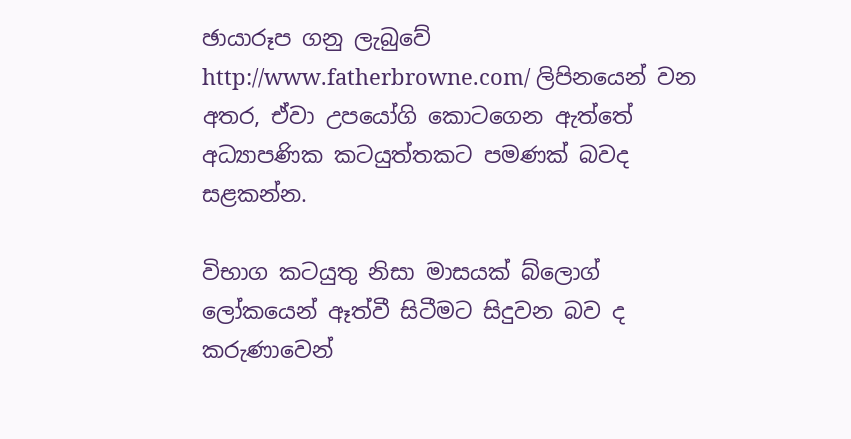ඡායාරූප ගනු ලැබුවේ http://www.fatherbrowne.com/ ලිපිනයෙන් වන අතර, ඒවා උපයෝගි කොටගෙන ඇත්තේ අධ්‍යාපණික කටයුත්තකට පමණක් බවද සළකන්න.

විභාග කටයුතු නිසා මාසයක් බ්ලොග් ලෝකයෙන් ඈත්වී සිටීමට සිදුවන බව ද කරුණාවෙන්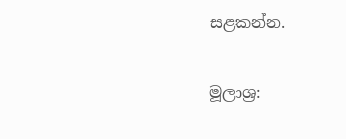සළකන්න.

මූලාශ්‍ර: